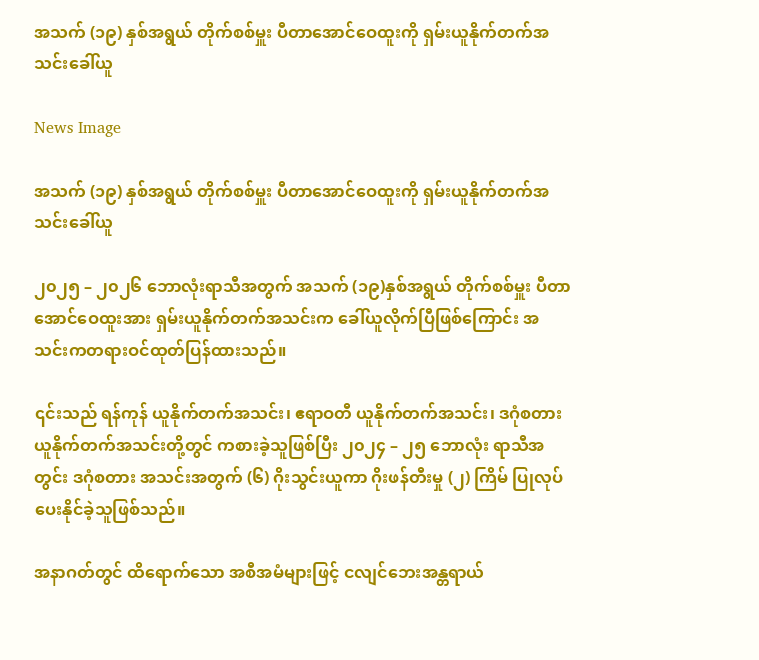အသက် (၁၉) နှစ်အရွယ် တိုက်စစ်မှူး ပီတာအောင်ဝေထူးကို ရှမ်းယူနိုက်တက်အသင်းခေါ်ယူ

News Image

အသက် (၁၉) နှစ်အရွယ် တိုက်စစ်မှူး ပီတာအောင်ဝေထူးကို ရှမ်းယူနိုက်တက်အသင်းခေါ်ယူ

၂၀၂၅ – ၂၀၂၆ ဘောလုံးရာသီအတွက် အသက် (၁၉)နှစ်အရွယ် တိုက်စစ်မှူး ပီတာအောင်ဝေထူးအား ရှမ်းယူနိုက်တက်အသင်းက ခေါ်ယူလိုက်ပြီဖြစ်ကြောင်း အသင်းကတရားဝင်ထုတ်ပြန်ထားသည်။

၎င်းသည် ရန်ကုန် ယူနိုက်တက်အသင်း၊ ဧရာဝတီ ယူနိုက်တက်အသင်း၊ ဒဂုံစတား ယူနိုက်တက်အသင်းတို့တွင် ကစားခဲ့သူဖြစ်ပြီး ၂၀၂၄ – ၂၅ ဘောလုံး ရာသီအတွင်း ဒဂုံစတား အသင်းအတွက် (၆) ဂိုးသွင်းယူကာ ဂိုးဖန်တီးမှု (၂) ကြိမ် ပြုလုပ်ပေးနိုင်ခဲ့သူဖြစ်သည်။

အနာဂတ်တွင် ထိရောက်သော အစီအမံများဖြင့် ငလျင်ဘေးအန္တရာယ်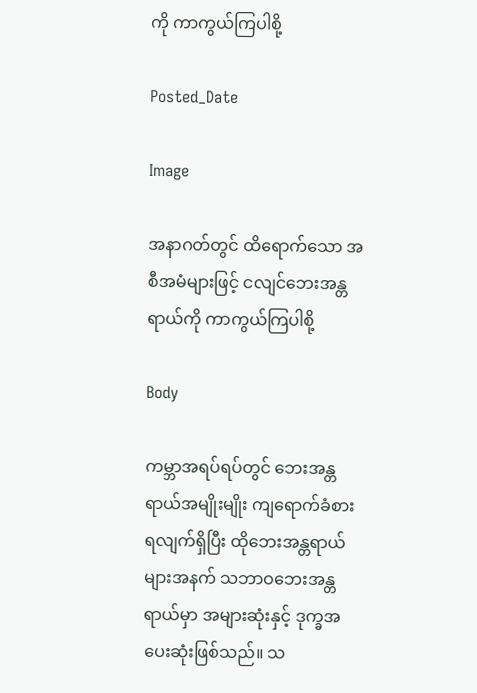ကို ကာကွယ်ကြပါစို့

Posted_Date

Image

အနာဂတ်တွင် ထိရောက်သော အစီအမံများဖြင့် ငလျင်ဘေးအန္တရာယ်ကို ကာကွယ်ကြပါစို့

Body

ကမ္ဘာအရပ်ရပ်တွင် ဘေးအန္တရာယ်အမျိုးမျိုး ကျရောက်ခံစားရလျက်ရှိပြီး ထိုဘေးအန္တရာယ်များအနက် သဘာဝဘေးအန္တရာယ်မှာ အများဆုံးနှင့် ဒုက္ခအပေးဆုံးဖြစ်သည်။ သ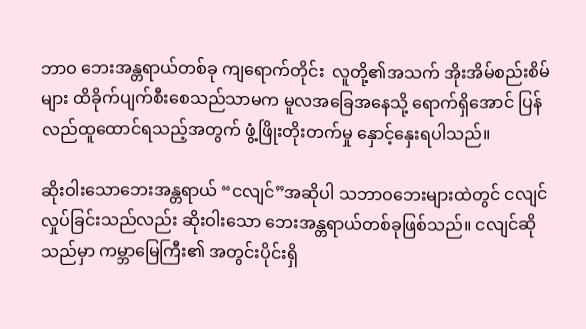ဘာဝ ဘေးအန္တရာယ်တစ်ခု ကျရောက်တိုင်း  လူတို့၏အသက် အိုးအိမ်စည်းစိမ်များ ထိခိုက်ပျက်စီးစေသည်သာမက မူလအခြေအနေသို့ ရောက်ရှိအောင် ပြန်လည်ထူထောင်ရသည့်အတွက် ဖွံ့ဖြိုးတိုးတက်မှု နှောင့်နှေးရပါသည်။

ဆိုးဝါးသောဘေးအန္တရာယ် “ငလျင်”အဆိုပါ သဘာဝဘေးများထဲတွင် ငလျင်လှုပ်ခြင်းသည်လည်း ဆိုးဝါးသော ဘေးအန္တရာယ်တစ်ခုဖြစ်သည်။ ငလျင်ဆိုသည်မှာ ကမ္ဘာမြေကြီး၏ အတွင်းပိုင်းရှိ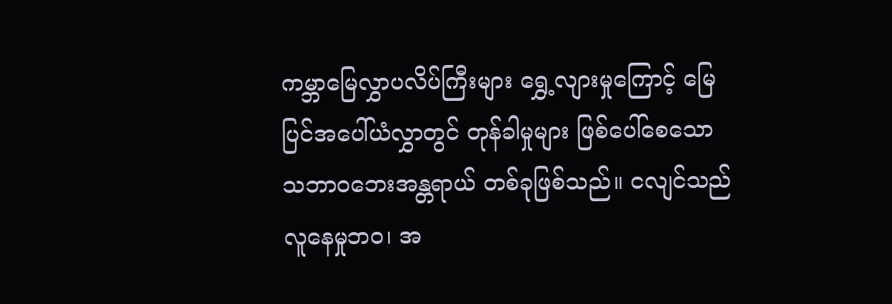ကမ္ဘာမြေလွှာပလိပ်ကြီးများ ရွှေ့လျားမှုကြောင့် မြေပြင်အပေါ်ယံလွှာတွင် တုန်ခါမှုများ ဖြစ်ပေါ်စေသော    သဘာဝဘေးအန္တရာယ် တစ်ခုဖြစ်သည်။ ငလျင်သည် လူနေမှုဘဝ၊ အ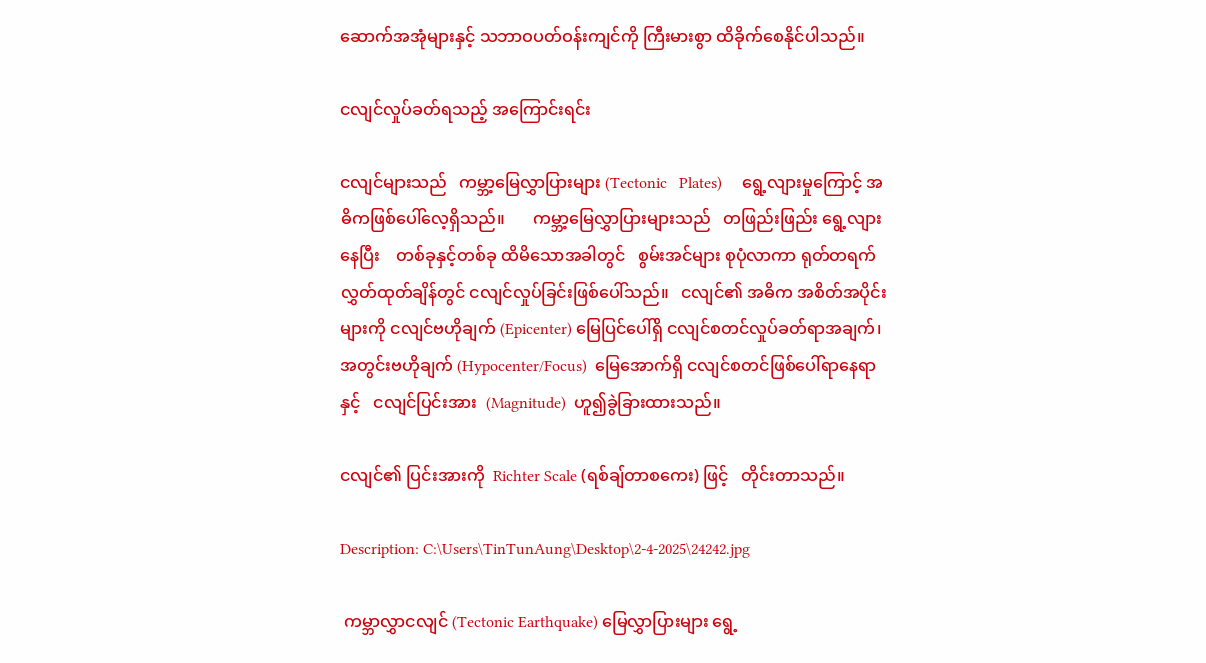ဆောက်အအုံများနှင့် သဘာဝပတ်ဝန်းကျင်ကို ကြီးမားစွာ ထိခိုက်စေနိုင်ပါသည်။

ငလျင်လှုပ်ခတ်ရသည့် အကြောင်းရင်း

ငလျင်များသည်   ကမ္ဘာ့မြေလွှာပြားများ (Tectonic   Plates)     ရွေ့လျားမှုကြောင့် အဓိကဖြစ်ပေါ်လေ့ရှိသည်။       ကမ္ဘာ့မြေလွှာပြားများသည်   တဖြည်းဖြည်း ရွေ့လျားနေပြီး    တစ်ခုနှင့်တစ်ခု ထိမိသောအခါတွင်   စွမ်းအင်များ စုပုံလာကာ ရုတ်တရက်  လွှတ်ထုတ်ချိန်တွင် ငလျင်လှုပ်ခြင်းဖြစ်ပေါ်သည်။   ငလျင်၏ အဓိက အစိတ်အပိုင်းများကို ငလျင်ဗဟိုချက် (Epicenter) မြေပြင်ပေါ်ရှိ ငလျင်စတင်လှုပ်ခတ်ရာအချက်၊ အတွင်းဗဟိုချက် (Hypocenter/Focus)  မြေအောက်ရှိ ငလျင်စတင်ဖြစ်ပေါ်ရာနေရာနှင့်   ငလျင်ပြင်းအား  (Magnitude)  ဟူ၍ခွဲခြားထားသည်။

ငလျင်၏ ပြင်းအားကို  Richter Scale (ရစ်ချ်တာစကေး) ဖြင့်   တိုင်းတာသည်။

Description: C:\Users\TinTunAung\Desktop\2-4-2025\24242.jpg

 ကမ္ဘာလွှာငလျင် (Tectonic Earthquake) မြေလွှာပြားများ ရွေ့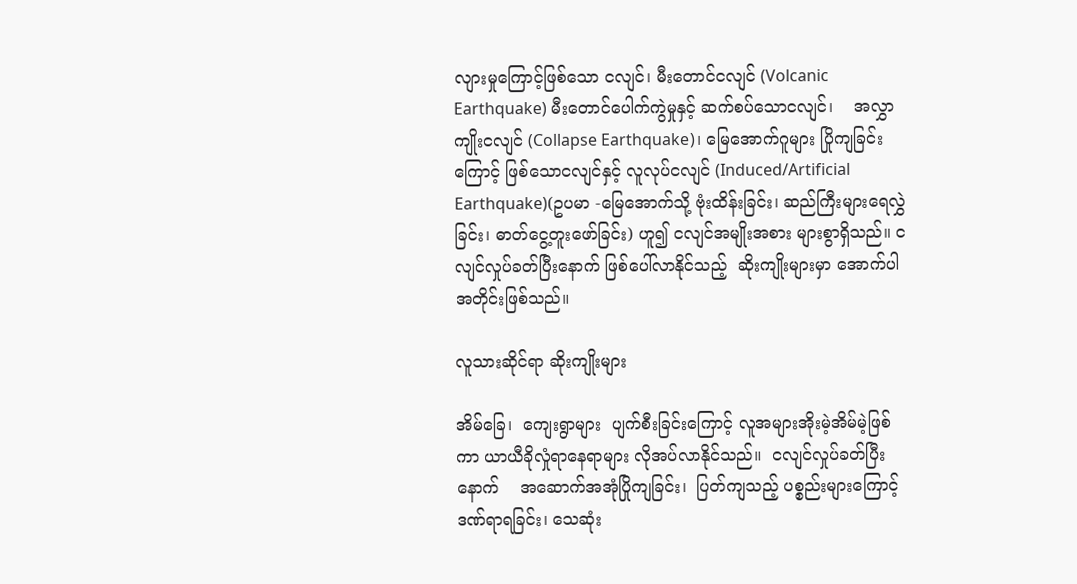လျားမှုကြောင့်ဖြစ်သော ငလျင်၊ မီးတောင်ငလျင် (Volcanic Earthquake) မီးတောင်ပေါက်ကွဲမှုနှင့် ဆက်စပ်သောငလျင်၊    အလွှာကျိုးငလျင် (Collapse Earthquake)၊ မြေအောက်ဂူများ ပြိုကျခြင်းကြောင့် ဖြစ်သောငလျင်နှင့် လူလုပ်ငလျင် (Induced/Artificial Earthquake)(ဥပမာ -မြေအောက်သို့ ဗုံးထိန်းခြင်း၊ ဆည်ကြီးများရေလွှဲခြင်း၊ ဓာတ်ငွေ့တူးဖော်ခြင်း) ဟူ၍ ငလျင်အမျိုးအစား များစွာရှိသည်။ ငလျင်လှုပ်ခတ်ပြီးနောက် ဖြစ်ပေါ်လာနိုင်သည့်  ဆိုးကျိုးများမှာ အောက်ပါအတိုင်းဖြစ်သည်။

လူသားဆိုင်ရာ ဆိုးကျိုးများ

အိမ်ခြေ၊  ကျေးရွာများ  ပျက်စီးခြင်းကြောင့် လူအများအိုးမဲ့အိမ်မဲ့ဖြစ်ကာ ယာယီခိုလှုံရာနေရာများ လိုအပ်လာနိုင်သည်။  ငလျင်လှုပ်ခတ်ပြီးနောက်    အဆောက်အအုံပြိုကျခြင်း၊  ပြတ်ကျသည့် ပစ္စည်းများကြောင့် ဒဏ်ရာရခြင်း၊ သေဆုံး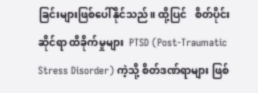ခြင်းများဖြစ်ပေါ်နိုင်သည်။ ထို့ပြင်   စိတ်ပိုင်းဆိုင်ရာ ထိခိုက်မှုများ  PTSD (Post-Traumatic Stress Disorder) ကဲ့သို့ စိတ်ဒဏ်ရာများ ဖြစ်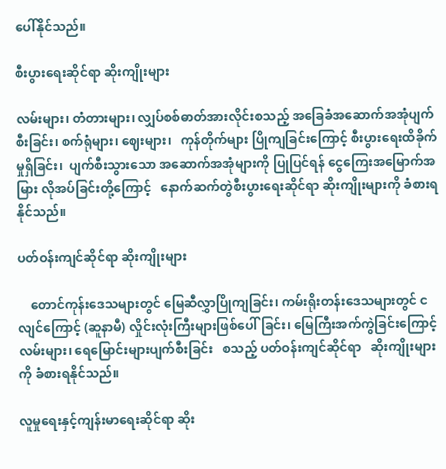ပေါ်နိုင်သည်။

စီးပွားရေးဆိုင်ရာ ဆိုးကျိုးများ

လမ်းများ၊ တံတားများ၊ လျှပ်စစ်ဓာတ်အားလိုင်းစသည့် အခြေခံအဆောက်အအုံပျက်စီးခြင်း၊ စက်ရုံများ၊ ဈေးများ၊   ကုန်တိုက်များ ပြိုကျခြင်းကြောင့် စီးပွားရေးထိခိုက်မှုရှိခြင်း၊  ပျက်စီးသွားသော အဆောက်အအုံများကို ပြုပြင်ရန် ငွေကြေးအမြောက်အမြား လိုအပ်ခြင်းတို့ကြောင့်   နောက်ဆက်တွဲစီးပွားရေးဆိုင်ရာ ဆိုးကျိုးများကို ခံစားရနိုင်သည်။

ပတ်ဝန်းကျင်ဆိုင်ရာ ဆိုးကျိုးများ

    တောင်ကုန်းဒေသများတွင် မြေဆီလွှာပြိုကျခြင်း၊ ကမ်းရိုးတန်းဒေသများတွင် ငလျင်ကြောင့် (ဆူနာမီ) လှိုင်းလုံးကြီးများဖြစ်ပေါ်ခြင်း၊ မြေကြီးအက်ကွဲခြင်းကြောင့် လမ်းများ၊ ရေမြောင်းများပျက်စီးခြင်း   စသည့် ပတ်ဝန်းကျင်ဆိုင်ရာ   ဆိုးကျိုးများကို ခံစားရနိုင်သည်။

လူမှုရေးနှင့်ကျန်းမာရေးဆိုင်ရာ ဆိုး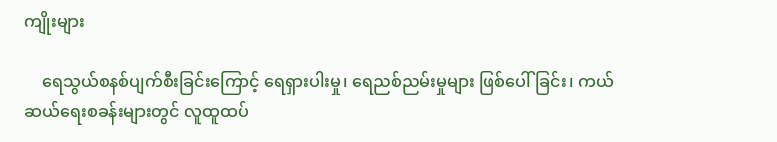ကျိုးများ

    ရေသွယ်စနစ်ပျက်စီးခြင်းကြောင့် ရေရှားပါးမှု၊ ရေညစ်ညမ်းမှုများ ဖြစ်ပေါ်ခြင်း၊ ကယ်ဆယ်ရေးစခန်းများတွင် လူထူထပ်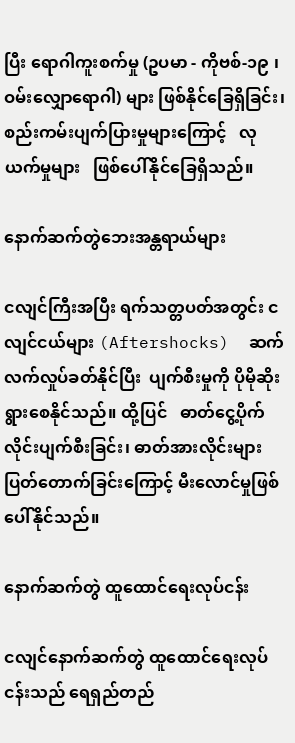ပြီး ရောဂါကူးစက်မှု (ဥပမာ - ကိုဗစ်-၁၉ ၊ ဝမ်းလျှောရောဂါ) များ ဖြစ်နိုင်ခြေရှိခြင်း၊  စည်းကမ်းပျက်ပြားမှုများကြောင့်   လုယက်မှုများ   ဖြစ်ပေါ်နိုင်ခြေရှိသည်။

နောက်ဆက်တွဲဘေးအန္တရာယ်များ

ငလျင်ကြီးအပြီး ရက်သတ္တပတ်အတွင်း ငလျင်ငယ်များ (Aftershocks)  ဆက်လက်လှုပ်ခတ်နိုင်ပြီး  ပျက်စီးမှုကို ပိုမိုဆိုးရွားစေနိုင်သည်။ ထို့ပြင်   ဓာတ်ငွေ့ပိုက်လိုင်းပျက်စီးခြင်း၊ ဓာတ်အားလိုင်းများ ပြတ်တောက်ခြင်းကြောင့် မီးလောင်မှုဖြစ်ပေါ်နိုင်သည်။

နောက်ဆက်တွဲ ထူထောင်ရေးလုပ်ငန်း

ငလျင်နောက်ဆက်တွဲ ထူထောင်ရေးလုပ်ငန်းသည် ရေရှည်တည်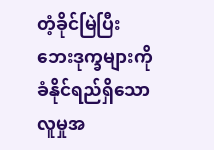တံ့ခိုင်မြဲပြီး ဘေးဒုက္ခများကို ခံနိုင်ရည်ရှိသော လူမှုအ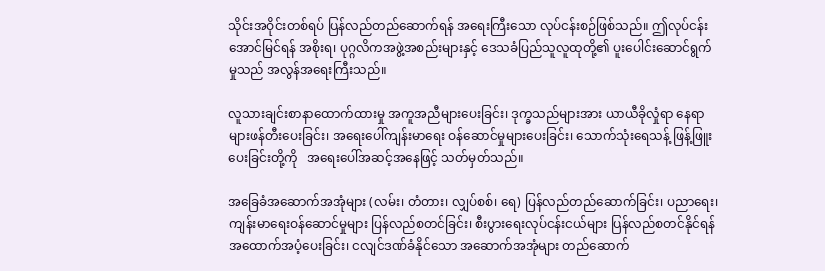သိုင်းအဝိုင်းတစ်ရပ် ပြန်လည်တည်ဆောက်ရန် အရေးကြီးသော လုပ်ငန်းစဉ်ဖြစ်သည်။ ဤလုပ်ငန်းအောင်မြင်ရန် အစိုးရ၊ ပုဂ္ဂလိကအဖွဲ့အစည်းများနှင့် ဒေသခံပြည်သူလူထုတို့၏ ပူးပေါင်းဆောင်ရွက်မှုသည် အလွန်အရေးကြီးသည်။

လူသားချင်းစာနာထောက်ထားမှု အကူအညီများပေးခြင်း၊ ဒုက္ခသည်များအား ယာယီခိုလှုံရာ နေရာများဖန်တီးပေးခြင်း၊ အရေးပေါ်ကျန်းမာရေး ဝန်ဆောင်မှုများပေးခြင်း၊ သောက်သုံးရေသန့် ဖြန့်ဖြူးပေးခြင်းတို့ကို   အရေးပေါ်အဆင့်အနေဖြင့် သတ်မှတ်သည်။

အခြေခံအဆောက်အအုံများ (လမ်း၊ တံတား၊ လျှပ်စစ်၊ ရေ) ပြန်လည်တည်ဆောက်ခြင်း၊ ပညာရေး၊ ကျန်းမာရေးဝန်ဆောင်မှုများ ပြန်လည်စတင်ခြင်း၊ စီးပွားရေးလုပ်ငန်းငယ်များ ပြန်လည်စတင်နိုင်ရန် အထောက်အပံ့ပေးခြင်း၊ ငလျင်ဒဏ်ခံနိုင်သော အဆောက်အအုံများ တည်ဆောက်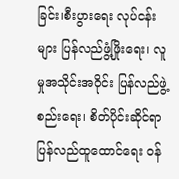ခြင်း၊စီးပွားရေး လုပ်ငန်းများ ပြန်လည်ဖွံ့ဖြိုးရေး၊ လူမှုအသိုင်းအဝိုင်း ပြန်လည်ဖွဲ့စည်းရေး၊ စိတ်ပိုင်းဆိုင်ရာ ပြန်လည်ထူထောင်ရေး ဝန်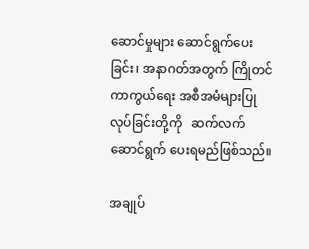ဆောင်မှုများ ဆောင်ရွက်ပေးခြင်း၊ အနာဂတ်အတွက် ကြိုတင်ကာကွယ်ရေး အစီအမံများပြုလုပ်ခြင်းတို့ကို   ဆက်လက်ဆောင်ရွက် ပေးရမည်ဖြစ်သည်။

အချုပ်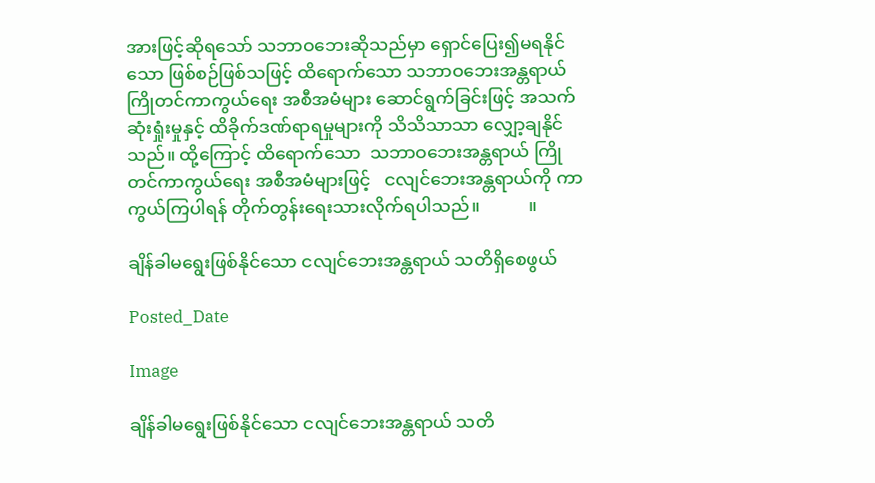အားဖြင့်ဆိုရသော် သဘာဝဘေးဆိုသည်မှာ ရှောင်ပြေး၍မရနိုင်သော ဖြစ်စဉ်ဖြစ်သဖြင့် ထိရောက်သော သဘာဝဘေးအန္တရာယ် ကြိုတင်ကာကွယ်ရေး အစီအမံများ ဆောင်ရွက်ခြင်းဖြင့် အသက်ဆုံးရှုံးမှုနှင့် ထိခိုက်ဒဏ်ရာရမှုများကို သိသိသာသာ လျှော့ချနိုင်သည်။ ထို့ကြောင့် ထိရောက်သော  သဘာဝဘေးအန္တရာယ် ကြိုတင်ကာကွယ်ရေး အစီအမံများဖြင့်   ငလျင်ဘေးအန္တရာယ်ကို ကာကွယ်ကြပါရန် တိုက်တွန်းရေးသားလိုက်ရပါသည်။           ။

ချိန်ခါမရွေးဖြစ်နိုင်သော ငလျင်ဘေးအန္တရာယ် သတိရှိစေဖွယ်

Posted_Date

Image

ချိန်ခါမရွေးဖြစ်နိုင်သော ငလျင်ဘေးအန္တရာယ် သတိ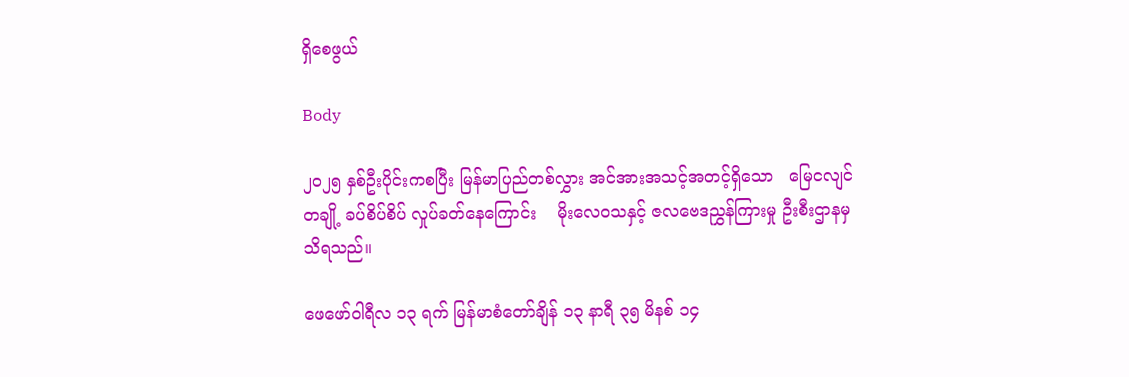ရှိစေဖွယ်

Body

၂ဝ၂၅ နှစ်ဦးပိုင်းကစပြီး မြန်မာပြည်တစ်လွှား အင်အားအသင့်အတင့်ရှိသော   မြေငလျင်တချို့ ခပ်စိပ်စိပ် လှုပ်ခတ်နေကြောင်း    မိုးလေဝသနှင့် ဇလဗေဒညွှန်ကြားမှု ဦးစီးဌာနမှ သိရသည်။

ဖေဖော်ဝါရီလ ၁၃ ရက် မြန်မာစံတော်ချိန် ၁၃ နာရီ ၃၅ မိနစ် ၁၄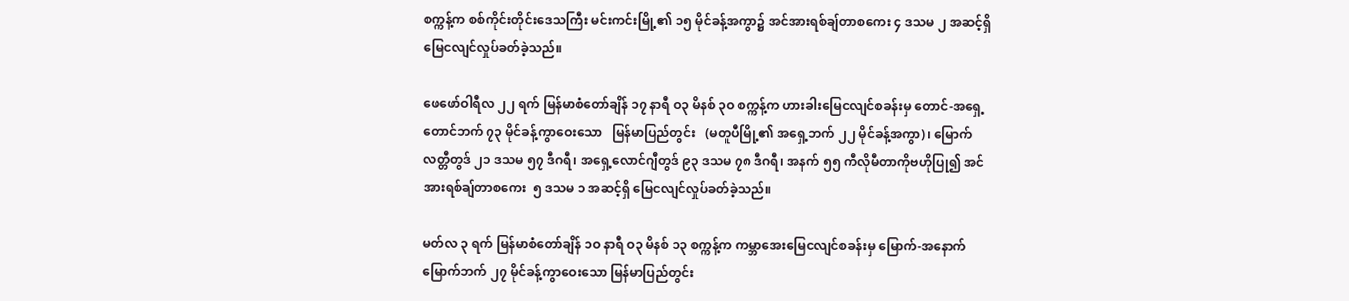စက္ကန့်က စစ်ကိုင်းတိုင်းဒေသကြီး မင်းကင်းမြို့၏ ၁၅ မိုင်ခန့်အကွာ၌ အင်အားရစ်ချ်တာစကေး ၄ ဒသမ ၂ အဆင့်ရှိ မြေငလျင်လှုပ်ခတ်ခဲ့သည်။

ဖေဖော်ဝါရီလ ၂၂ ရက် မြန်မာစံတော်ချိန် ၁၇ နာရီ ဝ၃ မိနစ် ၃ဝ စက္ကန့်က ဟားခါးမြေငလျင်စခန်းမှ တောင်-အရှေ့တောင်ဘက် ၇၃ မိုင်ခန့်ကွာဝေးသော   မြန်မာပြည်တွင်း   (မတူပီမြို့၏ အရှေ့ဘက် ၂၂ မိုင်ခန့်အကွာ)၊ မြောက်လတ္တီတွဒ် ၂၁ ဒသမ ၅၇ ဒီဂရီ၊ အရှေ့လောင်ဂျီတွဒ် ၉၃ ဒသမ ၇၈ ဒီဂရီ၊ အနက် ၅၅ ကီလိုမီတာကိုဗဟိုပြု၍ အင်အားရစ်ချ်တာစကေး  ၅ ဒသမ ၁ အဆင့်ရှိ မြေငလျင်လှုပ်ခတ်ခဲ့သည်။

မတ်လ ၃ ရက် မြန်မာစံတော်ချိန် ၁ဝ နာရီ ဝ၃ မိနစ် ၁၃ စက္ကန့်က ကမ္ဘာအေးမြေငလျင်စခန်းမှ မြောက်-အနောက်မြောက်ဘက် ၂၇ မိုင်ခန့်ကွာဝေးသော မြန်မာပြည်တွင်း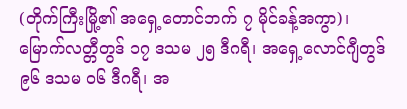(တိုက်ကြီးမြို့၏ အရှေ့တောင်ဘက် ၇ မိုင်ခန့်အကွာ)၊ မြောက်လတ္တီတွဒ် ၁၇ ဒသမ ၂၅ ဒီဂရီ၊ အရှေ့လောင်ဂျီတွဒ် ၉၆ ဒသမ ဝ၆ ဒီဂရီ၊ အ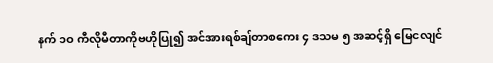နက် ၁ဝ ကီလိုမီတာကိုဗဟိုပြု၍ အင်အားရစ်ချ်တာစကေး ၄ ဒသမ ၅ အဆင့်ရှိ မြေငလျင်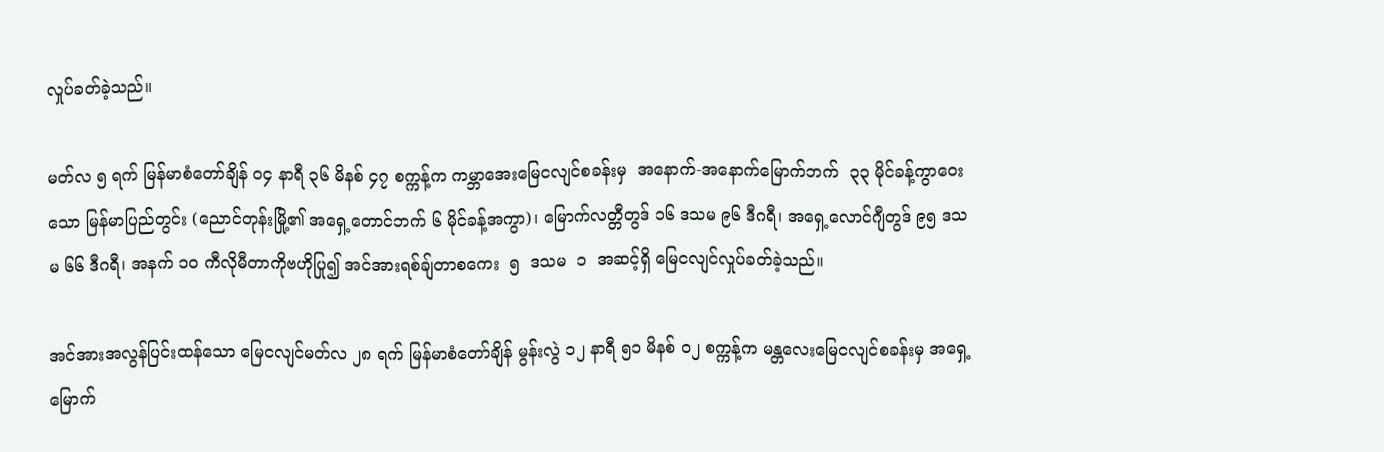လှုပ်ခတ်ခဲ့သည်။

မတ်လ ၅ ရက် မြန်မာစံတော်ချိန် ဝ၄ နာရီ ၃၆ မိနစ် ၄၇ စက္ကန့်က ကမ္ဘာအေးမြေငလျင်စခန်းမှ  အနောက်-အနောက်မြောက်ဘက်  ၃၃ မိုင်ခန့်ကွာဝေးသော မြန်မာပြည်တွင်း (ညောင်တုန်းမြို့၏ အရှေ့တောင်ဘက် ၆ မိုင်ခန့်အကွာ)၊ မြောက်လတ္တီတွဒ် ၁၆ ဒသမ ၉၆ ဒီဂရီ၊ အရှေ့လောင်ဂျီတွဒ် ၉၅ ဒသမ ၆၆ ဒီဂရီ၊ အနက် ၁ဝ ကီလိုမီတာကိုဗဟိုပြု၍ အင်အားရစ်ချ်တာစကေး  ၅  ဒသမ  ၁  အဆင့်ရှိ မြေငလျင်လှုပ်ခတ်ခဲ့သည်။

အင်အားအလွန်ပြင်းထန်သော မြေငလျင်မတ်လ ၂၈ ရက် မြန်မာစံတော်ချိန် မွန်းလွဲ ၁၂ နာရီ ၅၁ မိနစ် ဝ၂ စက္ကန့်က မန္တလေးမြေငလျင်စခန်းမှ အရှေ့မြောက်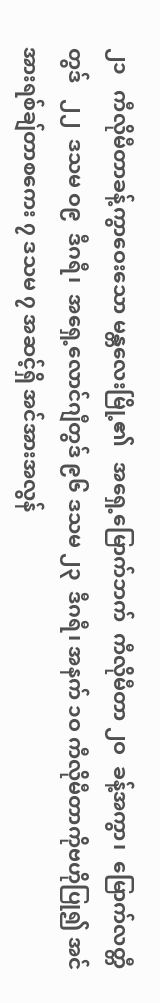၂၁   ကီလိုမီတာခန့်ကွာဝေးသော မန္တလေးမြို့၏   အရှေ့မြောက်ဘက်  ကီလိုမီတာ ၂ဝ  ခန့်အကွာ၊  မြောက်လတ္တီတွဒ်   ၂၂  ဒသမ ဝ၉  ဒီဂရီ၊  အရှေ့လောင်ဂျီတွဒ် ၉၆ ဒသမ ၂၃  ဒီဂရီ၊ အနက် ၁ဝ ကီလိုမီတာကိုဗဟိုပြု၍ အင်အားရစ်ချ်တာစကေး ၇ ဒသမ ၇ အဆင့်ရှိ အင်အားအလွန်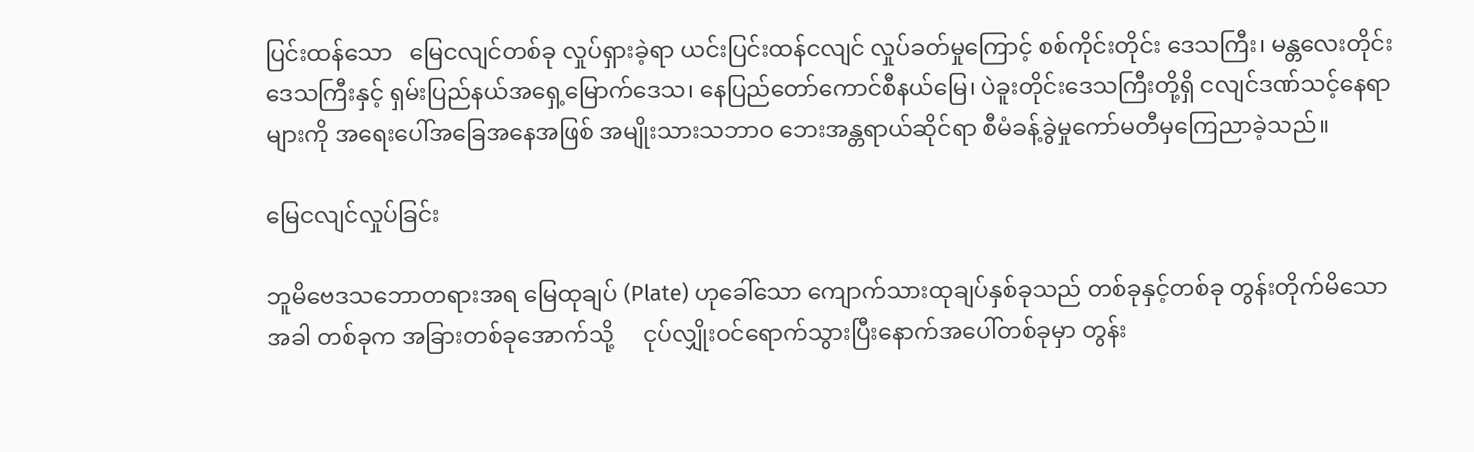ပြင်းထန်သော   မြေငလျင်တစ်ခု လှုပ်ရှားခဲ့ရာ ယင်းပြင်းထန်ငလျင် လှုပ်ခတ်မှုကြောင့် စစ်ကိုင်းတိုင်း ဒေသကြီး၊ မန္တလေးတိုင်းဒေသကြီးနှင့် ရှမ်းပြည်နယ်အရှေ့မြောက်ဒေသ၊ နေပြည်တော်ကောင်စီနယ်မြေ၊ ပဲခူးတိုင်းဒေသကြီးတို့ရှိ ငလျင်ဒဏ်သင့်နေရာများကို အရေးပေါ်အခြေအနေအဖြစ် အမျိုးသားသဘာဝ ဘေးအန္တရာယ်ဆိုင်ရာ စီမံခန့်ခွဲမှုကော်မတီမှကြေညာခဲ့သည်။

မြေငလျင်လှုပ်ခြင်း

ဘူမိဗေဒသဘောတရားအရ မြေထုချပ် (Plate) ဟုခေါ်သော ကျောက်သားထုချပ်နှစ်ခုသည် တစ်ခုနှင့်တစ်ခု တွန်းတိုက်မိသောအခါ တစ်ခုက အခြားတစ်ခုအောက်သို့     ငုပ်လျှိုးဝင်ရောက်သွားပြီးနောက်အပေါ်တစ်ခုမှာ တွန်း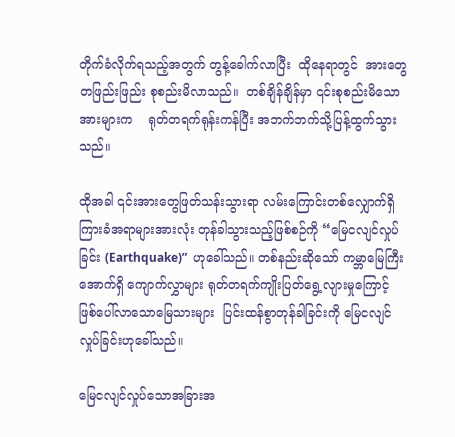တိုက်ခံလိုက်ရသည့်အတွက် တွန့်ခေါက်လာပြီး  ထိုနေရာတွင်  အားတွေတဖြည်းဖြည်း စုစည်းမိလာသည်။  တစ်ချိန်ချိန်မှာ ၎င်းစုစည်းမိသော အားများက    ရုတ်တရက်ရုန်းကန်ပြီး အဘက်ဘက်သို့ပြန့်ထွက်သွားသည်။

ထိုအခါ ၎င်းအားတွေဖြတ်သန်းသွားရာ လမ်းကြောင်းတစ်လျှောက်ရှိ ကြားခံအရာများအားလုံး တုန်ခါသွားသည့်ဖြစ်စဉ်ကို “မြေငလျင်လှုပ်ခြင်း (Earthquake)”  ဟုခေါ်သည်။ တစ်နည်းဆိုသော် ကမ္ဘာမြေကြီးအောက်ရှိ ကျောက်လွှာများ ရုတ်တရက်ကျိုးပြတ်ရွေ့လျားမှုကြောင့် ဖြစ်ပေါ်လာသောမြေသားများ  ပြင်းထန်စွာတုန်ခါခြင်းကို မြေငလျင်လှုပ်ခြင်းဟုခေါ်သည်။

မြေငလျင်လှုပ်သောအခြားအ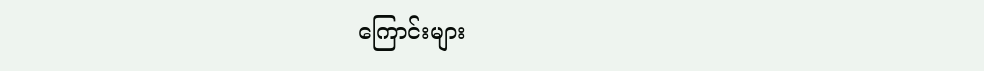ကြောင်းများ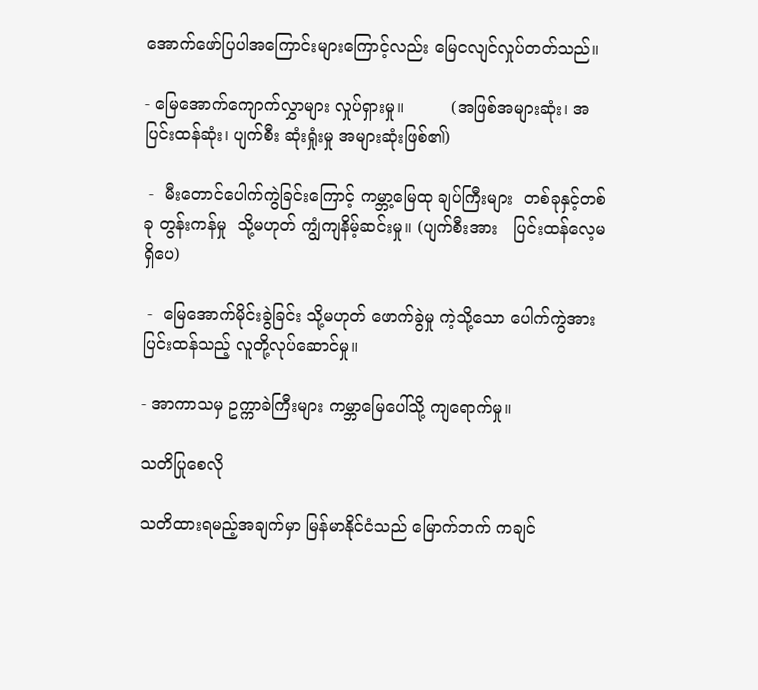အောက်ဖော်ပြပါအကြောင်းများကြောင့်လည်း မြေငလျင်လှုပ်တတ်သည်။

- မြေအောက်ကျောက်လွှာများ လှုပ်ရှားမှု။         (အဖြစ်အများဆုံး၊ အပြင်းထန်ဆုံး၊ ပျက်စီး ဆုံးရှုံးမှု အများဆုံးဖြစ်၏)

 -  မီးတောင်ပေါက်ကွဲခြင်းကြောင့် ကမ္ဘာ့မြေထု ချပ်ကြီးများ  တစ်ခုနှင့်တစ်ခု တွန်းကန်မှု  သို့မဟုတ် ကျွံကျနိမ့်ဆင်းမှု။ (ပျက်စီးအား   ပြင်းထန်လေ့မရှိပေ)

 -  မြေအောက်မိုင်းခွဲခြင်း သို့မဟုတ် ဖောက်ခွဲမှု ကဲ့သို့သော ပေါက်ကွဲအားပြင်းထန်သည့် လူတို့လုပ်ဆောင်မှု။

- အာကာသမှ ဥက္ကာခဲကြီးများ ကမ္ဘာမြေပေါ်သို့ ကျရောက်မှု။

သတိပြုစေလို

သတိထားရမည့်အချက်မှာ မြန်မာနိုင်ငံသည် မြောက်ဘက် ကချင်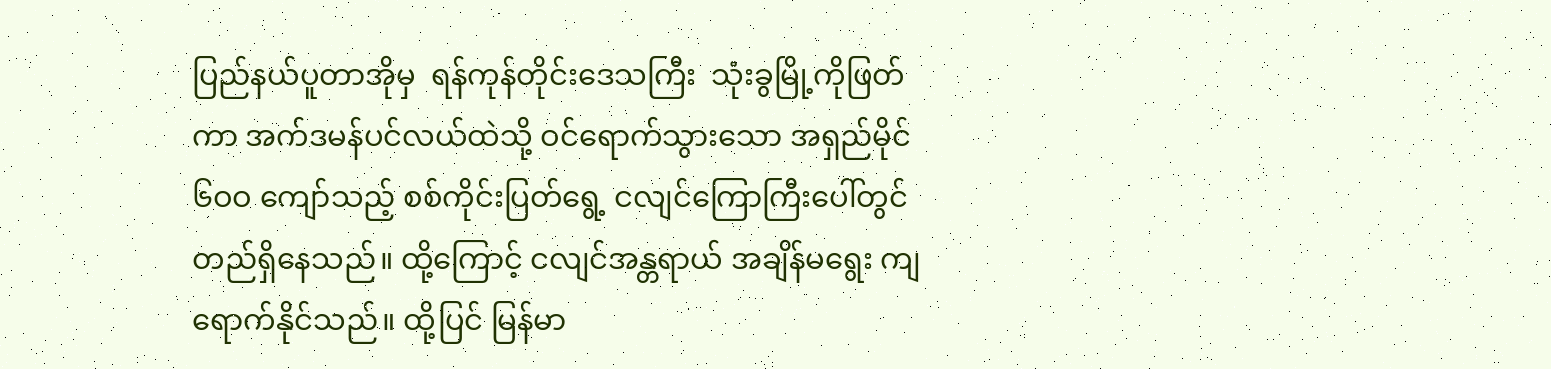ပြည်နယ်ပူတာအိုမှ  ရန်ကုန်တိုင်းဒေသကြီး  သုံးခွမြို့ကိုဖြတ်ကာ အက်ဒမန်ပင်လယ်ထဲသို့ ဝင်ရောက်သွားသော အရှည်မိုင် ၆ဝဝ ကျော်သည့် စစ်ကိုင်းပြတ်ရွေ့ ငလျင်ကြောကြီးပေါ်တွင် တည်ရှိနေသည်။ ထို့ကြောင့် ငလျင်အန္တရာယ် အချိန်မရွေး ကျရောက်နိုင်သည်။ ထို့ပြင် မြန်မာ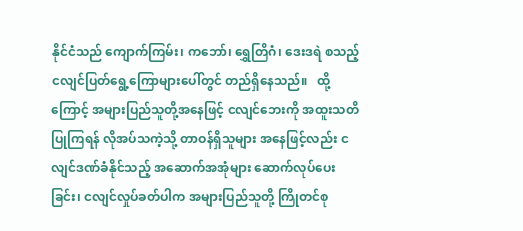နိုင်ငံသည် ကျောက်ကြမ်း၊ ကဘော်၊ ရွှေတြိဂံ၊ ဒေးဒရဲ စသည့် ငလျင်ပြတ်ရွေ့ကြောများပေါ်တွင် တည်ရှိနေသည်။   ထို့ကြောင့် အများပြည်သူတို့အနေဖြင့် ငလျင်ဘေးကို အထူးသတိပြုကြရန် လိုအပ်သကဲ့သို့ တာဝန်ရှိသူများ အနေဖြင့်လည်း ငလျင်ဒဏ်ခံနိုင်သည့် အဆောက်အအုံများ ဆောက်လုပ်ပေးခြင်း၊ ငလျင်လှုပ်ခတ်ပါက အများပြည်သူတို့ ကြိုတင်စု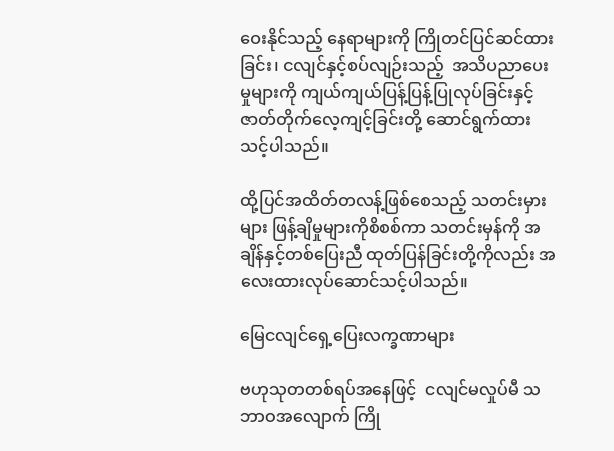ဝေးနိုင်သည့် နေရာများကို ကြိုတင်ပြင်ဆင်ထားခြင်း၊ ငလျင်နှင့်စပ်လျဉ်းသည့်  အသိပညာပေးမှုများကို ကျယ်ကျယ်ပြန့်ပြန့်ပြုလုပ်ခြင်းနှင့်  ဇာတ်တိုက်လေ့ကျင့်ခြင်းတို့ ဆောင်ရွက်ထားသင့်ပါသည်။

ထို့ပြင်အထိတ်တလန့်ဖြစ်စေသည့် သတင်းမှားများ ဖြန့်ချိမှုများကိုစိစစ်ကာ သတင်းမှန်ကို အချိန်နှင့်တစ်ပြေးညီ ထုတ်ပြန်ခြင်းတို့ကိုလည်း အလေးထားလုပ်ဆောင်သင့်ပါသည်။

မြေငလျင်ရှေ့ပြေးလက္ခဏာများ

ဗဟုသုတတစ်ရပ်အနေဖြင့်  ငလျင်မလှုပ်မီ သဘာဝအလျောက် ကြို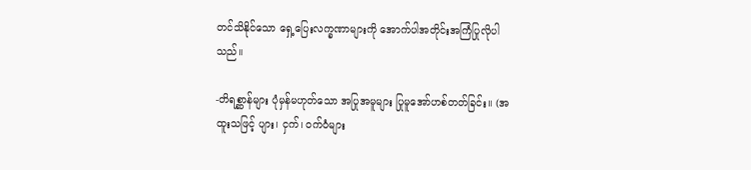တင်သိနိုင်သော ရှေ့ပြေးလက္ခဏာများကို အောက်ပါအတိုင်းအကြံပြုလိုပါသည်။

-တိရစ္ဆာန်များ ပုံမှန်မဟုတ်သော အပြုအမူများ ပြုမူအော်ဟစ်တတ်ခြင်း။ (အထူးသဖြင့် ပျား၊ ငှက်၊ ဝက်ဝံများ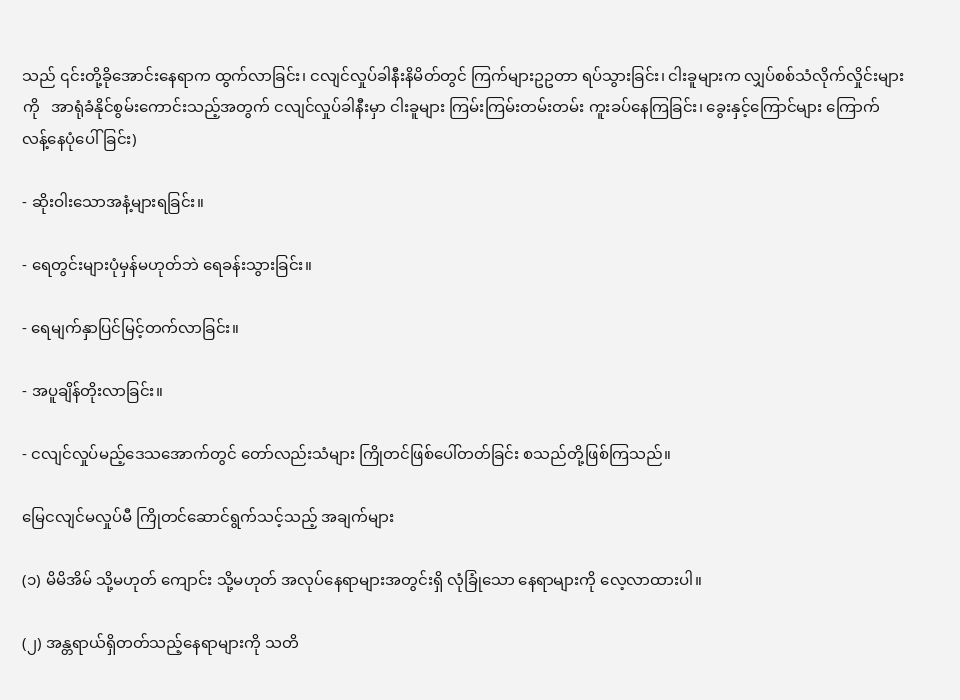သည် ၎င်းတို့ခိုအောင်းနေရာက ထွက်လာခြင်း၊ ငလျင်လှုပ်ခါနီးနိမိတ်တွင် ကြက်များဥဥတာ ရပ်သွားခြင်း၊ ငါးခူများက လျှပ်စစ်သံလိုက်လှိုင်းများကို   အာရုံခံနိုင်စွမ်းကောင်းသည့်အတွက် ငလျင်လှုပ်ခါနီးမှာ ငါးခူများ ကြမ်းကြမ်းတမ်းတမ်း ကူးခပ်နေကြခြင်း၊ ခွေးနှင့်ကြောင်များ ကြောက်လန့်နေပုံပေါ်ခြင်း)

- ဆိုးဝါးသောအနံ့များရခြင်း။

- ရေတွင်းများပုံမှန်မဟုတ်ဘဲ ရေခန်းသွားခြင်း။

- ရေမျက်နှာပြင်မြင့်တက်လာခြင်း။

- အပူချိန်တိုးလာခြင်း။

- ငလျင်လှုပ်မည့်ဒေသအောက်တွင် တော်လည်းသံများ ကြိုတင်ဖြစ်ပေါ်တတ်ခြင်း စသည်တို့ဖြစ်ကြသည်။

မြေငလျင်မလှုပ်မီ ကြိုတင်ဆောင်ရွက်သင့်သည့် အချက်များ

(၁) မိမိအိမ် သို့မဟုတ် ကျောင်း သို့မဟုတ် အလုပ်နေရာများအတွင်းရှိ လုံခြုံသော နေရာများကို လေ့လာထားပါ။

(၂) အန္တရာယ်ရှိတတ်သည့်နေရာများကို သတိ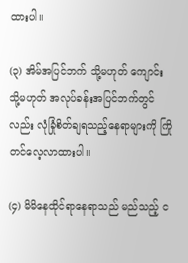ထားပါ။

(၃) အိမ်အပြင်ဘက် သို့မဟုတ် ကျောင်း သို့မဟုတ် အလုပ်ခန်းအပြင်ဘက်တွင်လည်း လုံခြုံစိတ်ချရသည့်နေရာများကို ကြိုတင်လေ့လာထားပါ။

(၄) မိမိနေထိုင်ရာနေရာသည် မည်သည့် င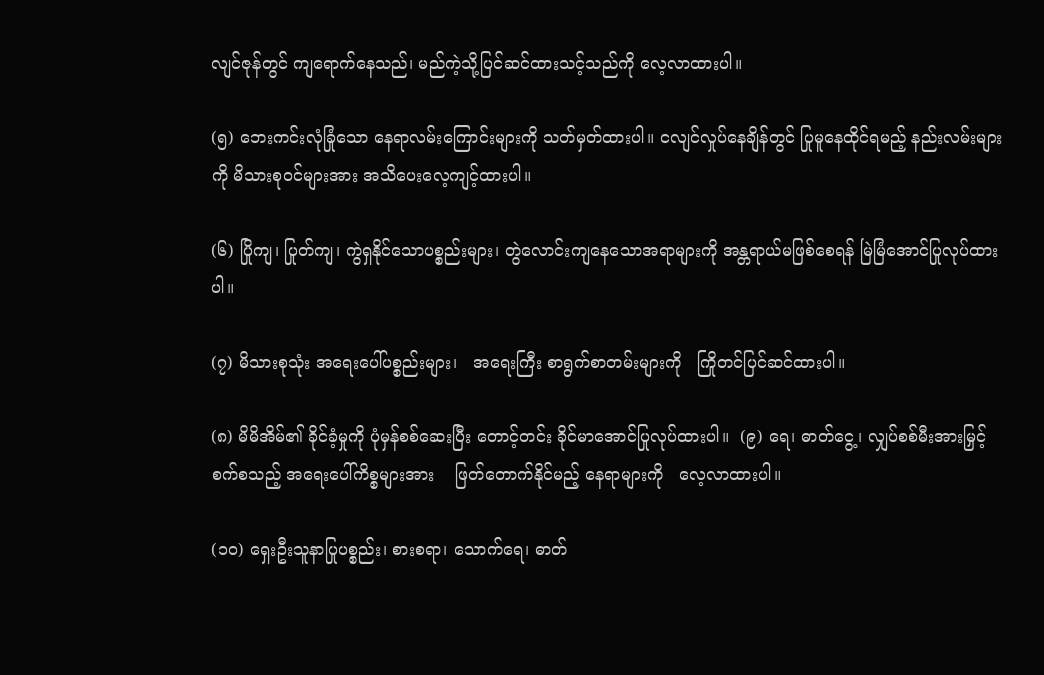လျင်ဇုန်တွင် ကျရောက်နေသည်၊ မည်ကဲ့သို့ပြင်ဆင်ထားသင့်သည်ကို လေ့လာထားပါ။

(၅) ဘေးကင်းလုံခြုံသော နေရာလမ်းကြောင်းများကို သတ်မှတ်ထားပါ။ ငလျင်လှုပ်နေချိန်တွင် ပြုမူနေထိုင်ရမည့် နည်းလမ်းများကို မိသားစုဝင်များအား အသိပေးလေ့ကျင့်ထားပါ။

(၆) ပြိုကျ၊ ပြုတ်ကျ၊ ကွဲရှနိုင်သောပစ္စည်းများ၊ တွဲလောင်းကျနေသောအရာများကို အန္တရာယ်မဖြစ်စေရန် မြဲမြံအောင်ပြုလုပ်ထားပါ။

(၇) မိသားစုသုံး အရေးပေါ်ပစ္စည်းများ၊   အရေးကြီး စာရွက်စာတမ်းများကို   ကြိုတင်ပြင်ဆင်ထားပါ။

(၈) မိမိအိမ်၏ ခိုင်ခံ့မှုကို ပုံမှန်စစ်ဆေးပြီး တောင့်တင်း ခိုင်မာအောင်ပြုလုပ်ထားပါ။  (၉) ရေ၊ ဓာတ်ငွေ့၊ လျှပ်စစ်မီးအားမြှင့်စက်စသည့် အရေးပေါ်ကိစ္စများအား    ဖြတ်တောက်နိုင်မည့် နေရာများကို   လေ့လာထားပါ။

(၁ဝ) ရှေးဦးသူနာပြုပစ္စည်း၊ စားစရာ၊ သောက်ရေ၊ ဓာတ်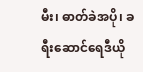မီး၊ ဓာတ်ခဲအပို၊ ခရီးဆောင်ရေဒီယို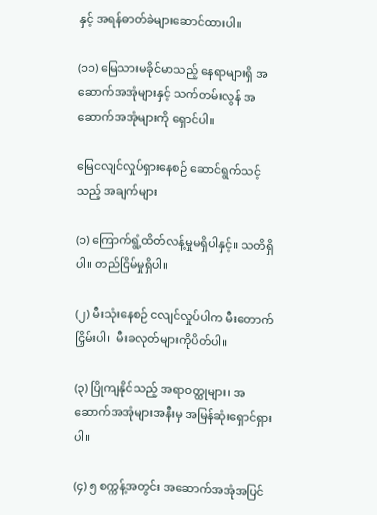နှင့် အရန်ဓာတ်ခဲများဆောင်ထားပါ။

(၁၁) မြေသားမခိုင်မာသည့် နေရာများရှိ အဆောက်အအုံများနှင့် သက်တမ်းလွန် အဆောက်အအုံများကို ရှောင်ပါ။

မြေငလျင်လှုပ်ရှားနေစဉ် ဆောင်ရွက်သင့်သည့် အချက်များ

(၁) ကြောက်ရွံ့ထိတ်လန့်မှုမရှိပါနှင့်။ သတိရှိပါ။ တည်ငြိမ်မှုရှိပါ။

(၂) မီးသုံးနေစဉ် ငလျင်လှုပ်ပါက မီးတောက်ငြှိမ်းပါ၊  မီးခလုတ်များကိုပိတ်ပါ။

(၃) ပြိုကျနိုင်သည့် အရာဝတ္ထုများ၊ အဆောက်အအုံများအနီးမှ အမြန်ဆုံးရှောင်ရှားပါ။

(၄) ၅ စက္ကန့်အတွင်း အဆောက်အအုံအပြင်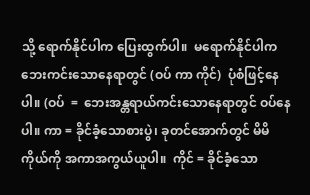သို့ ရောက်နိုင်ပါက ပြေးထွက်ပါ။  မရောက်နိုင်ပါက ဘေးကင်းသောနေရာတွင် (ဝပ် ကာ ကိုင်)  ပုံစံဖြင့်နေပါ။ (ဝပ်  =  ဘေးအန္တရာယ်ကင်းသောနေရာတွင် ဝပ်နေပါ။ ကာ = ခိုင်ခံ့သောစားပွဲ၊ ခုတင်အောက်တွင် မိမိကိုယ်ကို အကာအကွယ်ယူပါ။  ကိုင် = ခိုင်ခံ့သော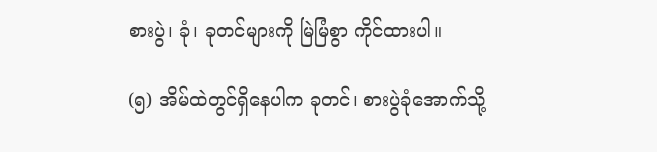စားပွဲ၊ ခုံ၊ ခုတင်များကို မြဲမြံစွာ ကိုင်ထားပါ။

(၅) အိမ်ထဲတွင်ရှိနေပါက ခုတင်၊ စားပွဲခုံအောက်သို့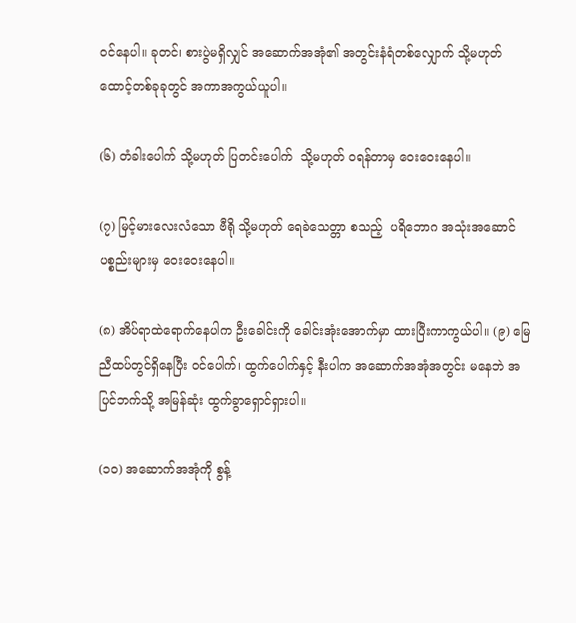ဝင်နေပါ။ ခုတင်၊ စားပွဲမရှိလျှင် အဆောက်အအုံ၏ အတွင်းနံရံတစ်လျှောက် သို့မဟုတ် ထောင့်တစ်ခုခုတွင် အကာအကွယ်ယူပါ။

(၆) တံခါးပေါက် သို့မဟုတ် ပြတင်းပေါက်  သို့မဟုတ် ဝရန်တာမှ ဝေးဝေးနေပါ။

(၇) မြင့်မားလေးလံသော ဗီရို သို့မဟုတ် ရေခဲသေတ္တာ စသည့်  ပရိဘောဂ အသုံးအဆောင်ပစ္စည်းများမှ ဝေးဝေးနေပါ။

(၈) အိပ်ရာထဲရောက်နေပါက ဦးခေါင်းကို ခေါင်းအုံးအောက်မှာ ထားပြီးကာကွယ်ပါ။ (၉) မြေညီထပ်တွင်ရှိနေပြီး ဝင်ပေါက်၊ ထွက်ပေါက်နှင့် နီးပါက အဆောက်အအုံအတွင်း မနေဘဲ အပြင်ဘက်သို့ အမြန်ဆုံး ထွက်ခွာရှောင်ရှားပါ။

(၁ဝ) အဆောက်အအုံကို စွန့်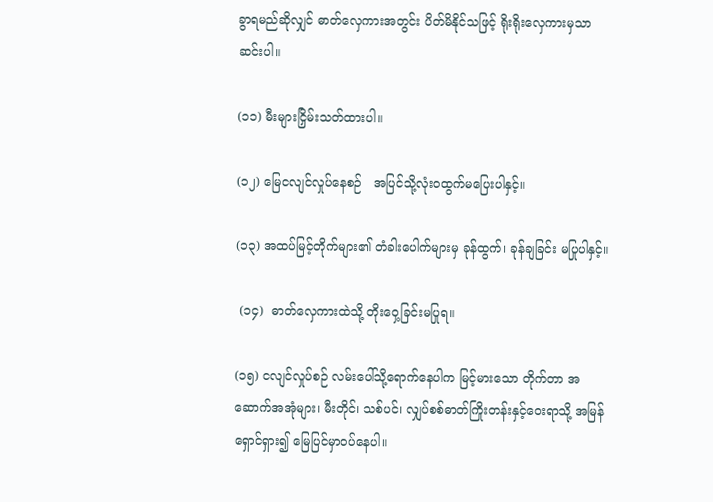ခွာရမည်ဆိုလျှင် ဓာတ်လှေကားအတွင်း ပိတ်မိနိုင်သဖြင့် ရိုးရိုးလှေကားမှသာ ဆင်းပါ။

(၁၁) မီးများငြှိမ်းသတ်ထားပါ။

(၁၂) မြေငလျင်လှုပ်နေစဉ်   အပြင်သို့လုံးဝထွက်မပြေးပါနှင့်။

(၁၃) အထပ်မြင့်တိုက်များ၏ တံခါးပေါက်များမှ ခုန်ထွက်၊ ခုန်ချခြင်း မပြုပါနှင့်။

 (၁၄)  ဓာတ်လှေကားထဲသို့ တိုးဝှေ့ခြင်းမပြုရ။

(၁၅) ငလျင်လှုပ်စဉ် လမ်းပေါ်သို့ရောက်နေပါက မြင့်မားသော တိုက်တာ အဆောက်အအုံများ၊ မီးတိုင်၊ သစ်ပင်၊ လျှပ်စစ်ဓာတ်ကြိုးတန်းနှင့်ဝေးရာသို့ အမြန်ရှောင်ရှား၍ မြေပြင်မှာဝပ်နေပါ။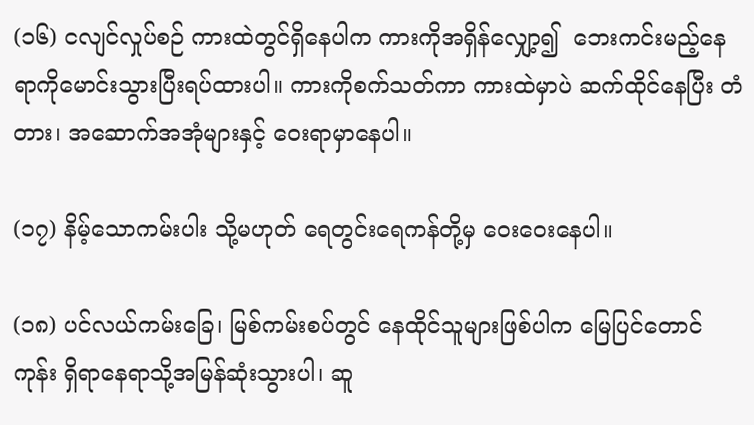(၁၆) ငလျင်လှုပ်စဉ် ကားထဲတွင်ရှိနေပါက ကားကိုအရှိန်‌လျှော့၍  ဘေးကင်းမည့်နေရာကိုမောင်းသွားပြီးရပ်ထားပါ။ ကားကိုစက်သတ်ကာ ကားထဲမှာပဲ ဆက်ထိုင်နေပြီး တံတား၊ အဆောက်အအုံများနှင့် ဝေးရာမှာနေပါ။

(၁၇) နိမ့်သောကမ်းပါး သို့မဟုတ် ရေတွင်းရေကန်တို့မှ ဝေးဝေးနေပါ။

(၁၈) ပင်လယ်ကမ်းခြေ၊ မြစ်ကမ်းစပ်တွင် နေထိုင်သူများဖြစ်ပါက မြေပြင်တောင်ကုန်း ရှိရာနေရာသို့အမြန်ဆုံးသွားပါ၊ ဆူ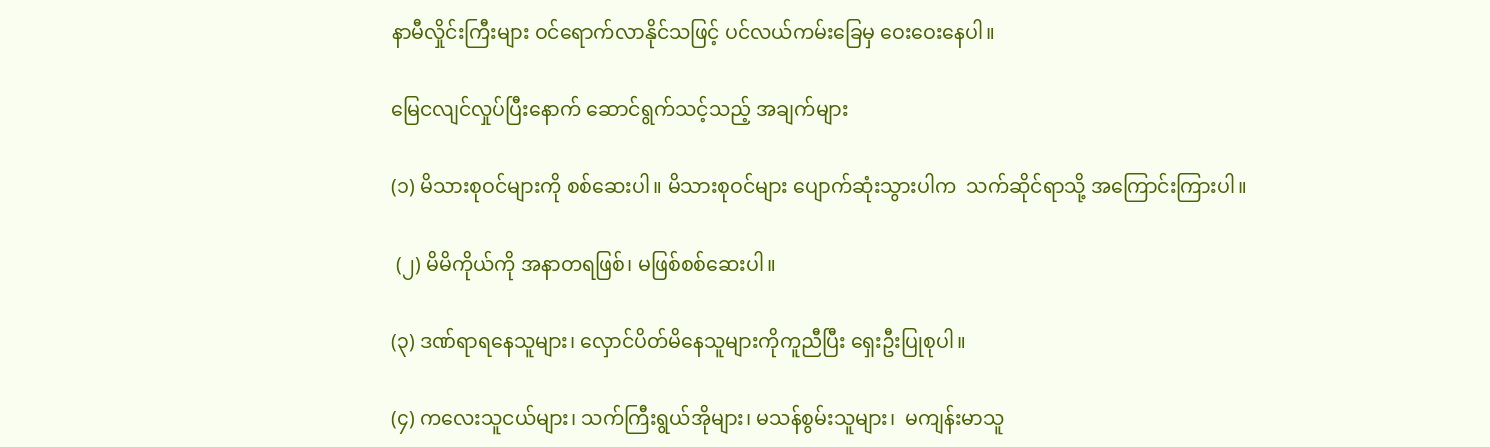နာမီလှိုင်းကြီးများ ဝင်ရောက်လာနိုင်သဖြင့် ပင်လယ်ကမ်းခြေမှ ဝေးဝေးနေပါ။

မြေငလျင်လှုပ်ပြီးနောက် ဆောင်ရွက်သင့်သည့် အချက်များ

(၁) မိသားစုဝင်များကို စစ်ဆေးပါ။ မိသားစုဝင်များ ပျောက်ဆုံးသွားပါက  သက်ဆိုင်ရာသို့ အကြောင်းကြားပါ။

 (၂) မိမိကိုယ်ကို အနာတရဖြစ်၊ မဖြစ်စစ်ဆေးပါ။

(၃) ဒဏ်ရာရနေသူများ၊ လှောင်ပိတ်မိနေသူများကိုကူညီပြီး ရှေးဦးပြုစုပါ။

(၄) ကလေးသူငယ်များ၊ သက်ကြီးရွယ်အိုများ၊ မသန်စွမ်းသူများ၊  မကျန်းမာသူ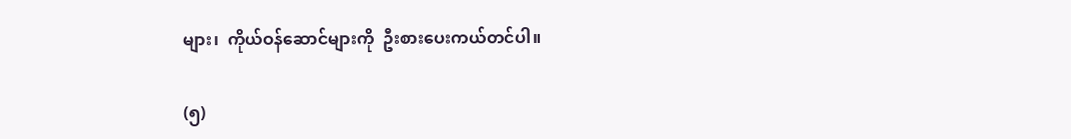များ၊  ကိုယ်ဝန်ဆောင်များကို  ဦးစားပေးကယ်တင်ပါ။

(၅)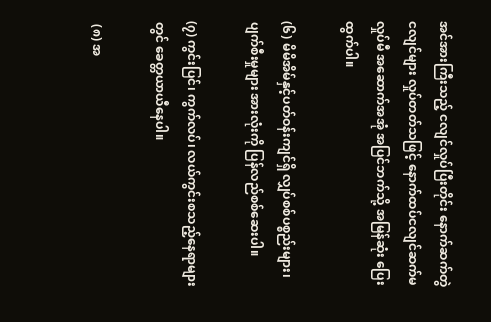အင်အားကြီးသည့် ငလျင်လှုပ်ပြီးတိုင်း နောက်ဆက်တွဲငလျင်များ လှုပ်တတ်သဖြင့် နောက်ထပ်ငလျင်ဆက်မလှုပ်မီ အဆောက်အအုံ အပြင်ဘက်သို့ အမြန်ဆုံး ပြေးထွက်ပါ။

(၆) မိမိအိမ်နှင့်ပတ်ဝန်းကျင်ရှိ လျှပ်စစ်ပစ္စည်းများ၊ ပျက်စီးမှုများ အားလုံးကို ပြန်လည်စစ်ဆေးပါ။

(၇) ကွင်းပြင်၊ ကွက်လပ်၊ လယ်ကွင်းစသည့်နေရာများတွင် ခေတ္တယာယီနေပါ။

 (၈) အ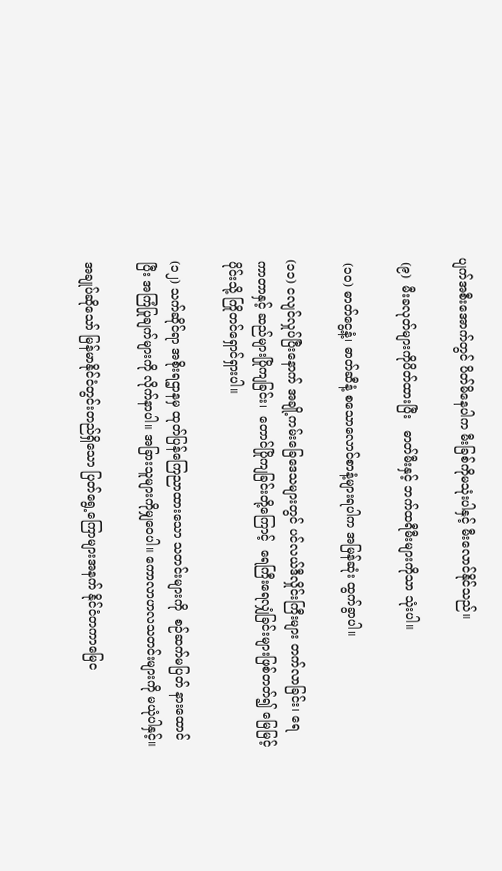ပျက်အစီးအောက်တွင် ပိတ်မိနေပါက မီးခြစ်ကိုမသုံးပါနှင့် မီးလောင်နိုင်သည်။

 (၉)  မီးခလုတ်များကိုပိတ်ထားပြီး   ဓာတ်မီးနှင့် ဘက်ထရီမီးများကိုသာ သုံးပါ။

 (၁ဝ) ဓာတ်ငွေ့နံ့၊ ဓာတ်ဆီနံ့ စသောလောင်စာနံ့များရပါက အမြန်ဆုံး ထွက်ခွာပါ။

(၁၁) ငလျင်လှုပ်ပြီးနောက် အချို့ကမ်းခြေဒေသများတွင် ပင်လယ်ဒီလှိုင်းကြီးများ တက်လာခြင်း၊ ရေကာတာနှင့် ဆည်များပြိုကျခြင်း၊  တောင်ပြိုကျခြင်းတို့ကြောင့်  ရေကြီးရေလျှံခြင်းများဖြစ်တတ်၍ မြေမြင့်ပိုင်းသို့ ကြိုတင်ရှောင်ရှားပါ။

(၁၂) သက်ဆိုင်ရာ အစိုးရဌာနမှ ထုတ်ပြန်ကြေညာထားသော သတင်းများကို  စဉ်ဆက်မပြတ် နားထောင်ပြီး အကြံပြုချက်များကို လိုက်နာပါ။ အခြားသူများကိုမျှဝေပါ။ ကောလာဟလသတင်းများကို မယုံပါနှင့်။

အချုပ်ဆိုသော် မြန်မာနိုင်ငံတွင်းတည်ရှိသော ပြတ်ရွေ့ကြောများအနက် နိုင်ငံတကာမြေင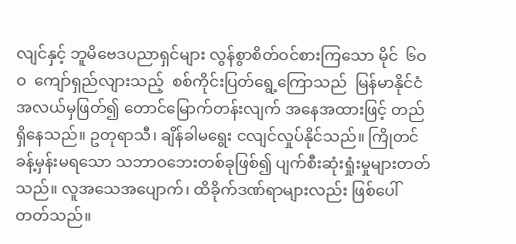လျင်နှင့် ဘူမိဗေဒပညာရှင်များ လွန်စွာစိတ်ဝင်စားကြသော မိုင်  ၆ဝဝ  ကျော်ရှည်လျားသည့်  စစ်ကိုင်းပြတ်ရွေ့ကြောသည်  မြန်မာနိုင်ငံ အလယ်မှဖြတ်၍ တောင်မြောက်တန်းလျက် အနေအထားဖြင့် တည်ရှိနေသည်။ ဥတုရာသီ၊ ချိန်ခါမရွေး ငလျင်လှုပ်နိုင်သည်။ ကြိုတင်ခန့်မှန်းမရသော သဘာဝဘေးတစ်ခုဖြစ်၍ ပျက်စီးဆုံးရှုံးမှုများတတ်သည်။ လူအသေအပျောက်၊ ထိခိုက်ဒဏ်ရာများလည်း ဖြစ်ပေါ်တတ်သည်။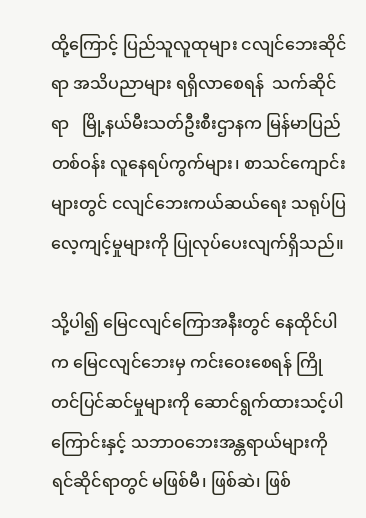ထို့ကြောင့် ပြည်သူလူထုများ ငလျင်ဘေးဆိုင်ရာ အသိပညာများ ရရှိလာစေရန်  သက်ဆိုင်ရာ   မြို့နယ်မီးသတ်ဦးစီးဌာနက မြန်မာပြည်တစ်ဝန်း လူနေရပ်ကွက်များ၊ စာသင်ကျောင်းများတွင် ငလျင်ဘေးကယ်ဆယ်ရေး သရုပ်ပြလေ့ကျင့်မှုများကို ပြုလုပ်ပေးလျက်ရှိသည်။

သို့ပါ၍ မြေငလျင်ကြောအနီးတွင် နေထိုင်ပါက မြေငလျင်ဘေးမှ ကင်းဝေးစေရန် ကြိုတင်ပြင်ဆင်မှုများကို ဆောင်ရွက်ထားသင့်ပါကြောင်းနှင့် သဘာဝဘေးအန္တရာယ်များကို ရင်ဆိုင်ရာတွင် မဖြစ်မီ၊ ဖြစ်ဆဲ၊ ဖြစ်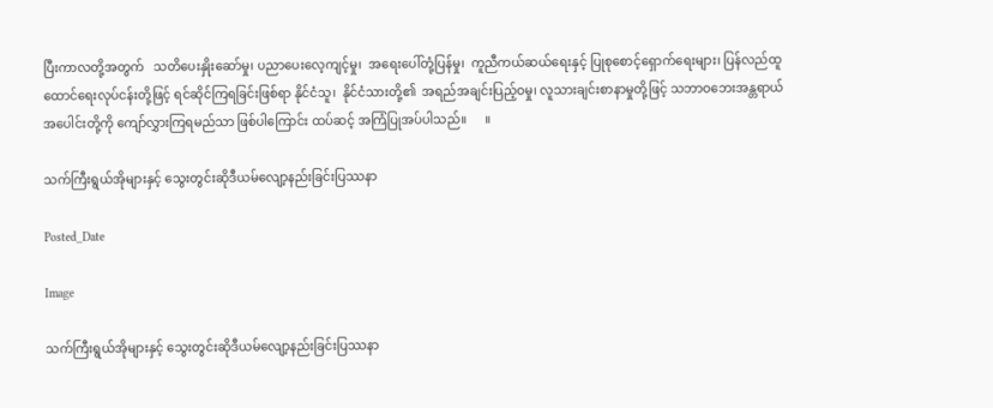ပြီးကာလတို့အတွက်   သတိပေးနှိုးဆော်မှု၊ ပညာပေးလေ့ကျင့်မှု၊  အရေးပေါ်တုံ့ပြန်မှု၊  ကူညီကယ်ဆယ်ရေးနှင့် ပြုစုစောင့်ရှောက်ရေးများ၊ ပြန်လည်ထူထောင်ရေးလုပ်ငန်းတို့ဖြင့် ရင်ဆိုင်ကြရခြင်းဖြစ်ရာ နိုင်ငံသူ၊  နိုင်ငံသားတို့၏  အရည်အချင်းပြည့်ဝမှု၊ လူသားချင်းစာနာမှုတို့ဖြင့် သဘာဝဘေးအန္တရာယ်အပေါင်းတို့ကို ကျော်လွှားကြရမည်သာ ဖြစ်ပါကြောင်း ထပ်ဆင့် အကြံပြုအပ်ပါသည်။      ။

သက်ကြီးရွယ်အိုများနှင့် သွေးတွင်းဆိုဒီယမ်လျော့နည်းခြင်းပြဿနာ

Posted_Date

Image

သက်ကြီးရွယ်အိုများနှင့် သွေးတွင်းဆိုဒီယမ်လျော့နည်းခြင်းပြဿနာ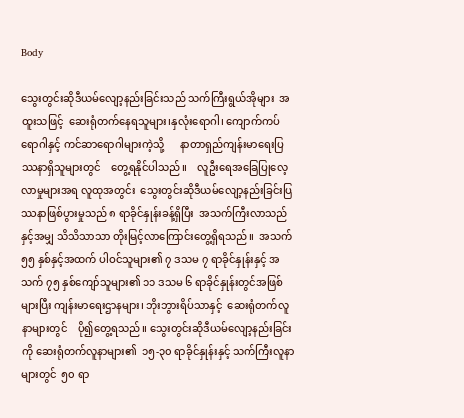Body

သွေးတွင်းဆိုဒီယမ်လျော့နည်းခြင်းသည် သက်ကြီးရွယ်အိုများ  အထူးသဖြင့်  ဆေးရုံတက်နေရသူများ၊နှလုံးရောဂါ၊ ကျောက်ကပ်ရောဂါနှင့် ကင်ဆာရောဂါများကဲ့သို့      နာတာရှည်ကျန်းမာရေးပြဿနာရှိသူများတွင်    တွေ့ရနိုင်ပါသည်။    လူဦးရေအခြေပြုလေ့လာမှုများအရ လူထုအတွင်း  သွေးတွင်းဆိုဒီယမ်လျော့နည်းခြင်းပြဿနာဖြစ်ပွားမှုသည် ၈ ရာခိုင်နှုန်းခန့်ရှိပြီး  အသက်ကြီးလာသည်နှင့်အမျှ သိသိသာသာ တိုးမြင့်လာကြောင်းတွေ့ရှိရသည်။  အသက် ၅၅ နှစ်နှင့်အထက် ပါဝင်သူများ၏ ၇ ဒသမ ၇ ရာခိုင်နှုန်းနှင့် အသက် ၇၅ နှစ်ကျော်သူများ၏ ၁၁ ဒသမ ၆ ရာခိုင်နှုန်းတွင်အဖြစ်များပြီး ကျန်းမာရေးဌာနများ၊ ဘိုးဘွားရိပ်သာနှင့်  ဆေးရုံတက်လူနာများတွင်    ပို၍တွေ့ရသည်။ သွေးတွင်းဆိုဒီယမ်လျော့နည်းခြင်းကို ဆေးရုံတက်လူနာများ၏  ၁၅-၃၀ ရာခိုင်နှုန်းနှင့် သက်ကြီးလူနာများတွင်  ၅၀ ရာ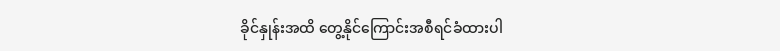ခိုင်နှုန်းအထိ တွေ့နိုင်ကြောင်းအစီရင်ခံထားပါ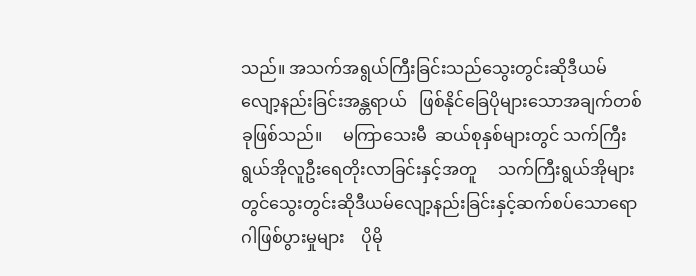သည်။ အသက်အရွယ်ကြီးခြင်းသည်သွေးတွင်းဆိုဒီယမ်လျော့နည်းခြင်းအန္တရာယ်   ဖြစ်နိုင်ခြေပိုများသောအချက်တစ်ခုဖြစ်သည်။     မကြာသေးမီ  ဆယ်စုနှစ်များတွင် သက်ကြီးရွယ်အိုလူဦးရေတိုးလာခြင်းနှင့်အတူ     သက်ကြီးရွယ်အိုများတွင်သွေးတွင်းဆိုဒီယမ်လျော့နည်းခြင်းနှင့်ဆက်စပ်သောရောဂါဖြစ်ပွားမှုများ    ပိုမို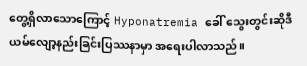တွေ့ရှိလာသောကြောင့် Hyponatremia ခေါ် သွေးတွင်းဆိုဒီယမ်လျော့နည်းခြင်းပြဿနာမှာ အရေးပါလာသည်။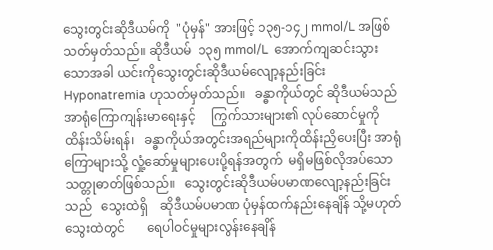သွေးတွင်းဆိုဒီယမ်ကို  "ပုံမှန်" အားဖြင့် ၁၃၅-၁၄၂ mmol/L အဖြစ်သတ်မှတ်သည်။ ဆိုဒီယမ်  ၁၃၅ mmol/L  အောက်ကျဆင်းသွားသောအခါ ယင်းကိုသွေးတွင်းဆိုဒီယမ်လျော့နည်းခြင်း Hyponatremia ဟုသတ်မှတ်သည်။   ခန္ဓာကိုယ်တွင် ဆိုဒီယမ်သည် အာရုံကြောကျန်းမာရေးနှင့်     ကြွက်သားများ၏ လုပ်ဆောင်မှုကို ထိန်းသိမ်းရန်၊   ခန္ဓာကိုယ်အတွင်းအရည်များကိုထိန်းညှိပေးပြီး အာရုံကြောများသို့ လှုံ့ဆော်မှုများပေးပို့ရန်အတွက်  မရှိမဖြစ်လိုအပ်သော သတ္တုဓာတ်ဖြစ်သည်။   သွေးတွင်းဆိုဒီယမ်ပမာဏလျော့နည်းခြင်းသည်   သွေးထဲရှိ    ဆိုဒီယမ်ပမာဏ ပုံမှန်ထက်နည်းနေချိန် သို့မဟုတ် သွေးထဲတွင်       ရေပါဝင်မှုများလွန်းနေချိန်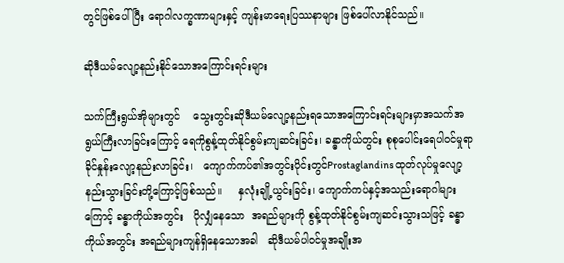တွင်ဖြစ်ပေါ်ပြီး ရောဂါလက္ခဏာများနှင့် ကျန်းမာရေးပြဿနာများ ဖြစ်ပေါ်လာနိုင်သည်။

ဆိုဒီယမ်လျော့နည်းနိုင်သောအကြောင်းရင်းများ

သက်ကြီးရွယ်အိုများတွင်    သွေးတွင်းဆိုဒီယမ်လျော့နည်းရသောအကြောင်းရင်းများမှာအသက်အရွယ်ကြီးလာခြင်းကြောင့် ရေကိုစွန့်ထုတ်နိုင်စွမ်းကျဆင်းခြင်း၊ ခန္ဓာကိုယ်တွင်း စုစုပေါင်းရေပါဝင်မှုရာခိုင်နှုန်းလျော့နည်းလာခြင်း၊   ကျောက်ကပ်၏အတွင်းပိုင်းတွင်Prostaglandins ထုတ်လုပ်မှုလျော့နည်းသွားခြင်းတို့ကြောင့်ဖြစ်သည်။     နှလုံးချို့ယွင်းခြင်း၊ ကျောက်ကပ်နှင့်အသည်းရောဂါများကြောင့် ခန္ဓာကိုယ်အတွင်း   ပိုလျှံနေသော  အရည်များကို စွန့်ထုတ်နိုင်စွမ်းကျဆင်းသွားသဖြင့် ခန္ဓာကိုယ်အတွင်း အရည်များကျန်ရှိနေသောအခါ   ဆိုဒီယမ်ပါဝင်မှုအချိုးအ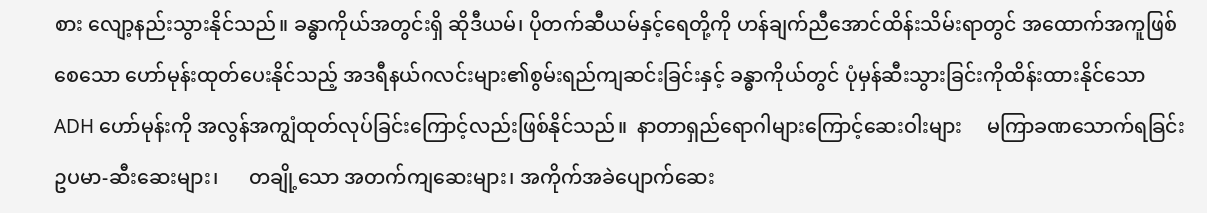စား လျော့နည်းသွားနိုင်သည်။ ခန္ဓာကိုယ်အတွင်းရှိ ဆိုဒီယမ်၊ ပိုတက်ဆီယမ်နှင့်ရေတို့ကို ဟန်ချက်ညီအောင်ထိန်းသိမ်းရာတွင် အထောက်အကူဖြစ်စေသော ဟော်မုန်းထုတ်ပေးနိုင်သည့် အဒရီနယ်ဂလင်းများ၏စွမ်းရည်ကျဆင်းခြင်းနှင့် ခန္ဓာကိုယ်တွင် ပုံမှန်ဆီးသွားခြင်းကိုထိန်းထားနိုင်သော ADH ဟော်မုန်းကို အလွန်အကျွံထုတ်လုပ်ခြင်းကြောင့်လည်းဖြစ်နိုင်သည်။  နာတာရှည်ရောဂါများကြောင့်ဆေးဝါးများ     မကြာခဏသောက်ရခြင်း ဥပမာ-ဆီးဆေးများ၊      တချို့သော အတက်ကျဆေးများ၊ အကိုက်အခဲပျောက်ဆေး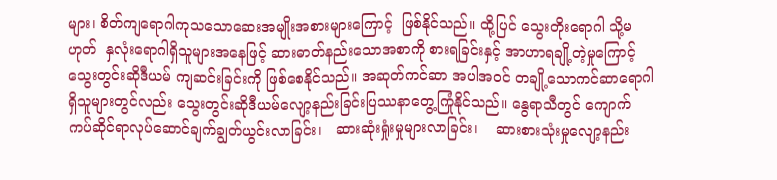များ၊ စိတ်ကျရောဂါကုသသောဆေးအမျိုးအစားများကြောင့်  ဖြစ်နိုင်သည်။ ထို့ပြင် သွေးတိုးရောဂါ သို့မဟုတ်  နှလုံးရောဂါရှိသူများအနေဖြင့် ဆားဓာတ်နည်းသောအစာကို စားရခြင်းနှင့် အာဟာရချို့တဲ့မှုကြောင့် သွေးတွင်းဆိုဒီယမ် ကျဆင်းခြင်းကို ဖြစ်စေနိုင်သည်။ အဆုတ်ကင်ဆာ အပါအဝင် တချို့သောကင်ဆာရောဂါရှိသူများတွင်လည်း သွေးတွင်းဆိုဒီယမ်လျော့နည်းခြင်းပြဿနာတွေ့ကြုံနိုင်သည်။ နွေရာသီတွင် ကျောက်ကပ်ဆိုင်ရာလုပ်ဆောင်ချက်ချွတ်ယွင်းလာခြင်း၊   ဆားဆုံးရှုံးမှုများလာခြင်း၊    ဆားစားသုံးမှုလျော့နည်း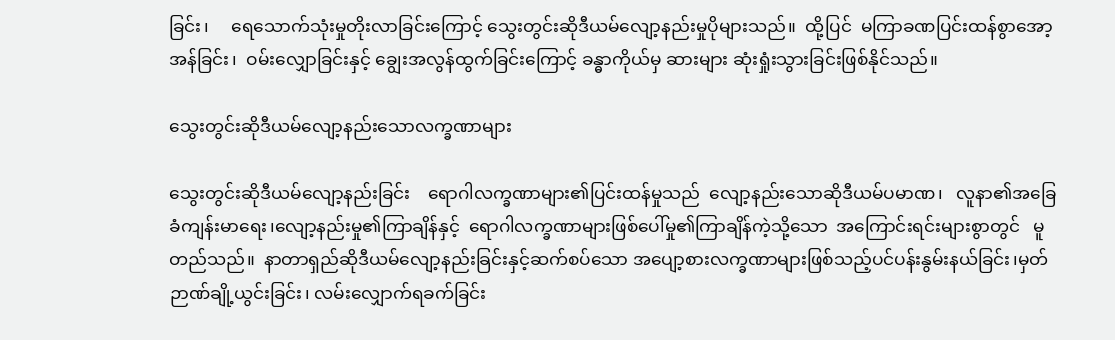ခြင်း၊     ရေသောက်သုံးမှုတိုးလာခြင်းကြောင့် သွေးတွင်းဆိုဒီယမ်လျော့နည်းမှုပိုများသည်။  ထို့ပြင်  မကြာခဏပြင်းထန်စွာအော့အန်ခြင်း၊  ဝမ်းလျှောခြင်းနှင့် ချွေးအလွန်ထွက်ခြင်းကြောင့် ခန္ဓာကိုယ်မှ ဆားများ ဆုံးရှုံးသွားခြင်းဖြစ်နိုင်သည်။

သွေးတွင်းဆိုဒီယမ်လျော့နည်းသောလက္ခဏာများ

သွေးတွင်းဆိုဒီယမ်လျော့နည်းခြင်း    ရောဂါလက္ခဏာများ၏ပြင်းထန်မှုသည်  လျော့နည်းသောဆိုဒီယမ်ပမာဏ၊   လူနာ၏အခြေခံကျန်းမာရေး၊လျော့နည်းမှု၏ကြာချိန်နှင့်  ရောဂါလက္ခဏာများဖြစ်ပေါ်မှု၏ကြာချိန်ကဲ့သို့သော  အကြောင်းရင်းများစွာတွင်   မူတည်သည်။  နာတာရှည်ဆိုဒီယမ်လျော့နည်းခြင်းနှင့်ဆက်စပ်သော အပျော့စားလက္ခဏာများဖြစ်သည့်ပင်ပန်းနွမ်းနယ်ခြင်း၊မှတ်ဉာဏ်ချို့ယွင်းခြင်း၊ လမ်းလျှောက်ရခက်ခြင်း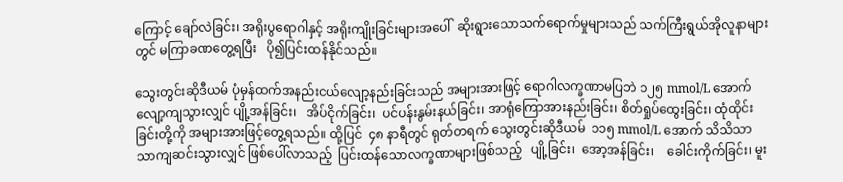ကြောင့် ချော်လဲခြင်း၊ အရိုးပွရောဂါနှင့် အရိုးကျိုးခြင်းများအပေါ်  ဆိုးရွားသောသက်ရောက်မှုများသည် သက်ကြီးရွယ်အိုလူနာများတွင် မကြာခဏတွေ့ရပြီး   ပို၍ပြင်းထန်နိုင်သည်။

သွေးတွင်းဆိုဒီယမ် ပုံမှန်ထက်အနည်းငယ်လျော့နည်းခြင်းသည် အများအားဖြင့် ရောဂါလက္ခဏာမပြဘဲ ၁၂၅ mmol/L အောက်လျော့ကျသွားလျှင် ပျို့အန်ခြင်း၊   အိပ်ငိုက်ခြင်း၊  ပင်ပန်းနွမ်းနယ်ခြင်း၊ အာရုံကြောအားနည်းခြင်း၊ စိတ်ရှုပ်ထွေးခြင်း၊ ထုံထိုင်းခြင်းတို့ကို အများအားဖြင့်တွေ့ရသည်။ ထို့ပြင်  ၄၈ နာရီတွင် ရုတ်တရက် သွေးတွင်းဆိုဒီယမ်  ၁၁၅ mmol/L အောက် သိသိသာသာကျဆင်းသွားလျှင် ဖြစ်ပေါ်လာသည့်  ပြင်းထန်သောလက္ခဏာများဖြစ်သည့်   ပျို့ခြင်း၊  အော့အန်ခြင်း၊    ခေါင်းကိုက်ခြင်း၊ မူး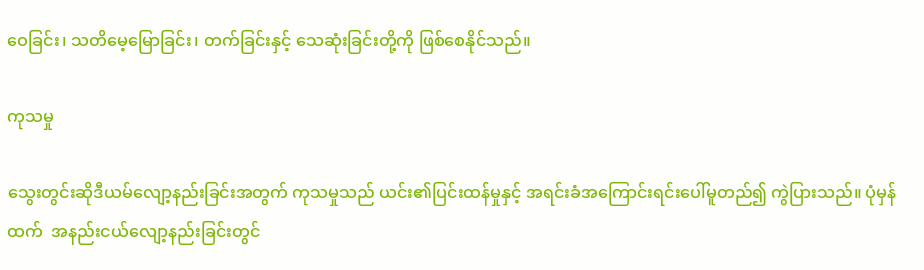ဝေခြင်း၊ သတိမေ့မြောခြင်း၊ တက်ခြင်းနှင့် သေဆုံးခြင်းတို့ကို ဖြစ်စေနိုင်သည်။

ကုသမှု

သွေးတွင်းဆိုဒီယမ်လျော့နည်းခြင်းအတွက် ကုသမှုသည် ယင်း၏ပြင်းထန်မှုနှင့် အရင်းခံအကြောင်းရင်းပေါ်မူတည်၍ ကွဲပြားသည်။ ပုံမှန်ထက်  အနည်းငယ်လျော့နည်းခြင်းတွင်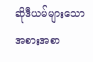ဆိုဒီယမ်များသောအစားအစာ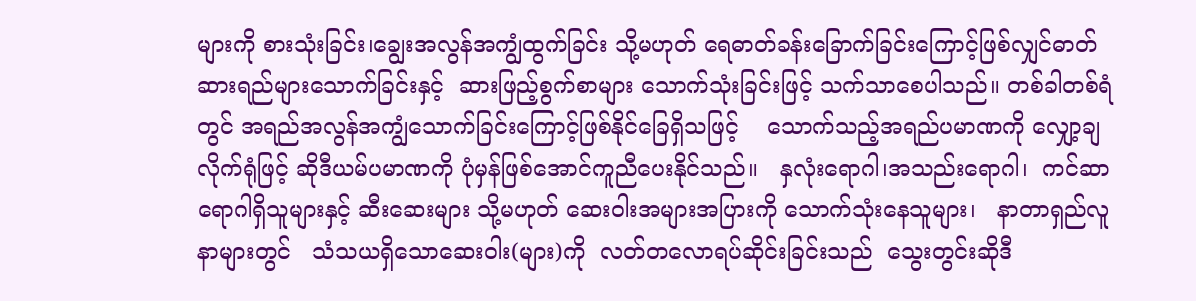များကို စားသုံးခြင်း၊ချွေးအလွန်အကျွံထွက်ခြင်း သို့မဟုတ် ရေဓာတ်ခန်းခြောက်ခြင်းကြောင့်ဖြစ်လျှင်ဓာတ်ဆားရည်များသောက်ခြင်းနှင့်  ဆားဖြည့်စွက်စာများ သောက်သုံးခြင်းဖြင့် သက်သာစေပါသည်။ တစ်ခါတစ်ရံတွင် အရည်အလွန်အကျွံသောက်ခြင်းကြောင့်ဖြစ်နိုင်ခြေရှိသဖြင့်    သောက်သည့်အရည်ပမာဏကို လျှော့ချလိုက်ရုံဖြင့် ဆိုဒီယမ်ပမာဏကို ပုံမှန်ဖြစ်အောင်ကူညီပေးနိုင်သည်။   နှလုံးရောဂါ၊အသည်းရောဂါ၊  ကင်ဆာရောဂါရှိသူများနှင့် ဆီးဆေးများ သို့မဟုတ် ဆေးဝါးအများအပြားကို သောက်သုံးနေသူများ၊   နာတာရှည်လူနာများတွင်   သံသယရှိသောဆေးဝါး(များ)ကို  လတ်တလောရပ်ဆိုင်းခြင်းသည်  သွေးတွင်းဆိုဒီ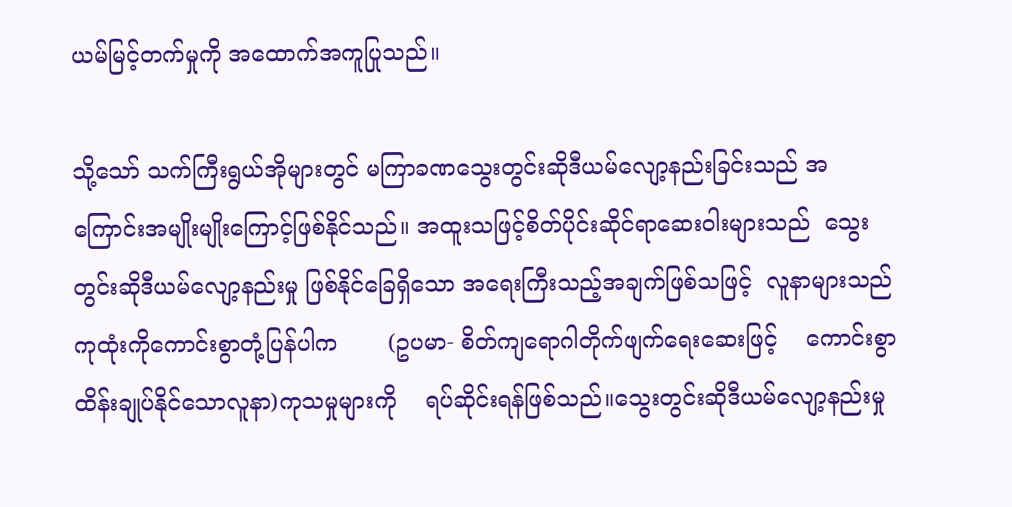ယမ်မြင့်တက်မှုကို အထောက်အကူပြုသည်။

သို့သော် သက်ကြီးရွယ်အိုများတွင် မကြာခဏသွေးတွင်းဆိုဒီယမ်လျော့နည်းခြင်းသည် အကြောင်းအမျိုးမျိုးကြောင့်ဖြစ်နိုင်သည်။ အထူးသဖြင့်စိတ်ပိုင်းဆိုင်ရာဆေးဝါးများသည်  သွေးတွင်းဆိုဒီယမ်လျော့နည်းမှု ဖြစ်နိုင်ခြေရှိသော အရေးကြီးသည့်အချက်ဖြစ်သဖြင့်  လူနာများသည်  ကုထုံးကိုကောင်းစွာတုံ့ပြန်ပါက       (ဥပမာ- စိတ်ကျရောဂါတိုက်ဖျက်ရေးဆေးဖြင့်    ကောင်းစွာထိန်းချုပ်နိုင်သောလူနာ)ကုသမှုများကို    ရပ်ဆိုင်းရန်ဖြစ်သည်။သွေးတွင်းဆိုဒီယမ်လျော့နည်းမှု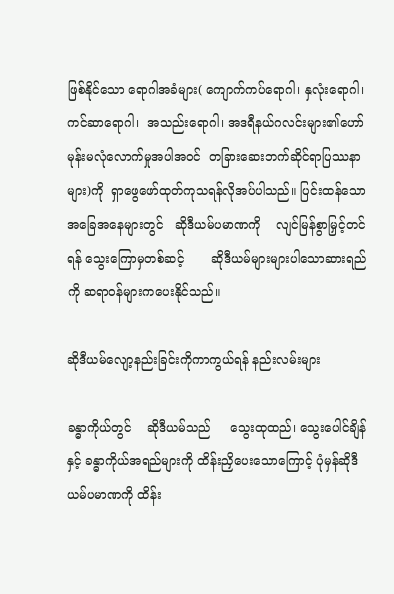ဖြစ်နိုင်သော ရောဂါအခံများ( ကျောက်ကပ်ရောဂါ၊ နှလုံးရောဂါ၊ ကင်ဆာရောဂါ၊  အသည်းရောဂါ၊ အဒရီနယ်ဂလင်းများ၏ဟော်မုန်းမလုံလောက်မှုအပါအဝင်  တခြားဆေးဘက်ဆိုင်ရာပြဿနာများ)ကို  ရှာဖွေဖော်ထုတ်ကုသရန်လိုအပ်ပါသည်။ ပြင်းထန်သောအခြေအနေများတွင်   ဆိုဒီယမ်ပမာဏကို    လျင်မြန်စွာမြှင့်တင်ရန် သွေးကြောမှတစ်ဆင့်       ဆိုဒီယမ်များများပါသောဆားရည်ကို ဆရာဝန်များကပေးနိုင်သည်။

ဆိုဒီယမ်လျော့နည်းခြင်းကိုကာကွယ်ရန် နည်းလမ်းများ

ခန္ဓာကိုယ်တွင်    ဆိုဒီယမ်သည်     သွေးထုထည်၊ သွေးပေါင်ချိန်နှင့် ခန္ဓာကိုယ်အရည်များကို ထိန်းညှိပေးသောကြောင့် ပုံမှန်ဆိုဒီယမ်ပမာဏကို ထိန်း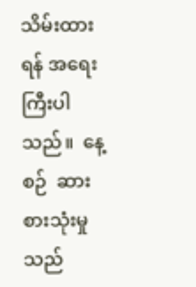သိမ်းထားရန် အရေးကြီးပါသည်။  နေ့စဉ်  ဆားစားသုံးမှုသည်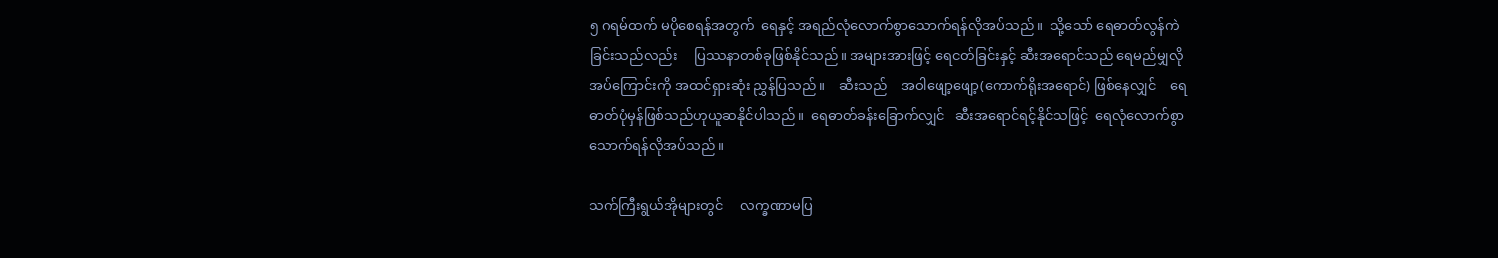၅ ဂရမ်ထက် မပိုစေရန်အတွက်  ရေနှင့် အရည်လုံလောက်စွာသောက်ရန်လိုအပ်သည်။  သို့သော် ရေဓာတ်လွန်ကဲခြင်းသည်လည်း     ပြဿနာတစ်ခုဖြစ်နိုင်သည်။ အများအားဖြင့် ရေငတ်ခြင်းနှင့် ဆီးအရောင်သည် ရေမည်မျှလိုအပ်ကြောင်းကို အထင်ရှားဆုံး ညွှန်ပြသည်။    ဆီးသည်    အဝါဖျော့ဖျော့(ကောက်ရိုးအရောင်) ဖြစ်နေလျှင်    ရေဓာတ်ပုံမှန်ဖြစ်သည်ဟုယူဆနိုင်ပါသည်။  ရေဓာတ်ခန်းခြောက်လျှင်   ဆီးအရောင်ရင့်နိုင်သဖြင့်  ရေလုံလောက်စွာ သောက်ရန်လိုအပ်သည်။

သက်ကြီးရွယ်အိုများတွင်     လက္ခဏာမပြ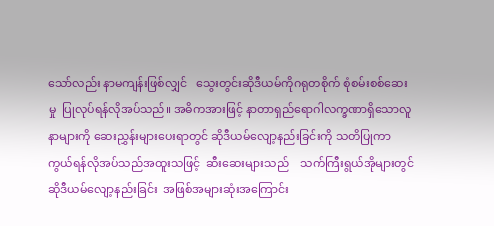သော်လည်း နာမကျန်းဖြစ်လျှင်   သွေးတွင်းဆိုဒီယမ်ကိုဂရုတစိုက် စုံစမ်းစစ်ဆေးမှု  ပြုလုပ်ရန်လိုအပ်သည်။ အဓိကအားဖြင့် နာတာရှည်ရောဂါလက္ခဏာရှိသောလူနာများကို ဆေးညွှန်းများပေးရာတွင် ဆိုဒီယမ်လျော့နည်းခြင်းကို သတိပြုကာကွယ်ရန်လိုအပ်သည်အထူးသဖြင့်  ဆီးဆေးများသည်    သက်ကြီးရွယ်အိုများတွင် ဆိုဒီယမ်လျော့နည်းခြင်း  အဖြစ်အများဆုံးအကြောင်း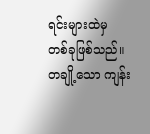ရင်းများထဲမှ  တစ်ခုဖြစ်သည်။ တချို့သော ကျန်း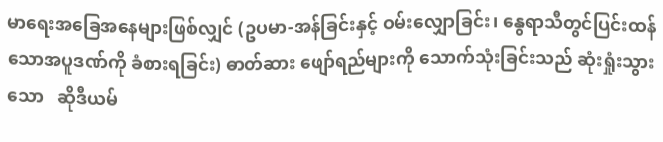မာရေးအခြေအနေများဖြစ်လျှင် (ဥပမာ-အန်ခြင်းနှင့် ဝမ်းလျှောခြင်း၊ နွေရာသီတွင်ပြင်းထန်သောအပူဒဏ်ကို ခံစားရခြင်း) ဓာတ်ဆား ဖျော်ရည်များကို သောက်သုံးခြင်းသည် ဆုံးရှုံးသွားသော   ဆိုဒီယမ်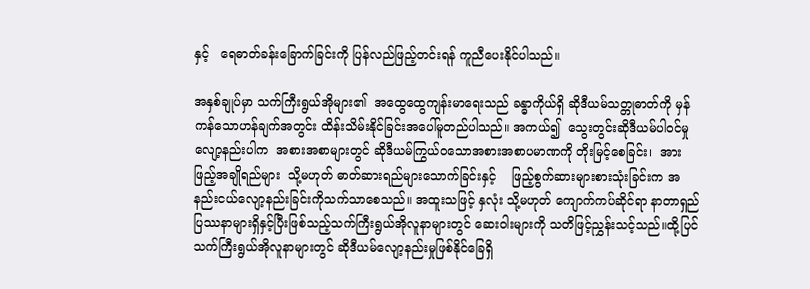နှင့်   ရေဓာတ်ခန်းခြောက်ခြင်းကို ပြန်လည်ဖြည့်တင်းရန် ကူညီပေးနိုင်ပါသည်။

အနှစ်ချုပ်မှာ သက်ကြီးရွယ်အိုများ၏  အထွေထွေကျန်းမာရေးသည် ခန္ဓာကိုယ်ရှိ ဆိုဒီယမ်သတ္တုဓာတ်ကို မှန်ကန်သောဟန်ချက်အတွင်း ထိန်းသိမ်းနိုင်ခြင်းအပေါ်မူတည်ပါသည်။ အကယ်၍  သွေးတွင်းဆိုဒီယမ်ပါဝင်မှုလျော့နည်းပါက  အစားအစာများတွင် ဆိုဒီယမ်ကြွယ်ဝသောအစားအစာပမာဏကို တိုးမြင့်စေခြင်း၊  အားဖြည့်အချိုရည်များ  သို့မဟုတ် ဓာတ်ဆားရည်များသောက်ခြင်းနှင့်    ဖြည့်စွက်ဆားများစားသုံးခြင်းက အနည်းငယ်လျော့နည်းခြင်းကိုသက်သာစေသည်။ အထူးသဖြင့် နှလုံး သို့မဟုတ် ကျောက်ကပ်ဆိုင်ရာ နာတာရှည်ပြဿနာများရှိနှင့်ပြီးဖြစ်သည့်သက်ကြီးရွယ်အိုလူနာများတွင် ဆေးဝါးများကို သတိဖြင့်ညွှန်းသင့်သည်။ထို့ပြင်သက်ကြီးရွယ်အိုလူနာများတွင် ဆိုဒီယမ်လျော့နည်းမှုဖြစ်နိုင်ခြေရှိ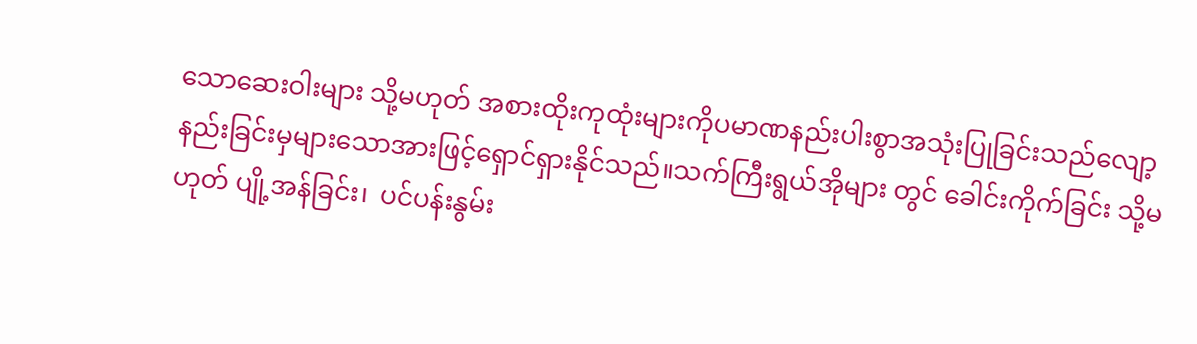သောဆေးဝါးများ သို့မဟုတ် အစားထိုးကုထုံးများကိုပမာဏနည်းပါးစွာအသုံးပြုခြင်းသည်လျော့နည်းခြင်းမှများသောအားဖြင့်ရှောင်ရှားနိုင်သည်။သက်ကြီးရွယ်အိုများ တွင် ခေါင်းကိုက်ခြင်း သို့မဟုတ် ပျို့အန်ခြင်း၊  ပင်ပန်းနွမ်း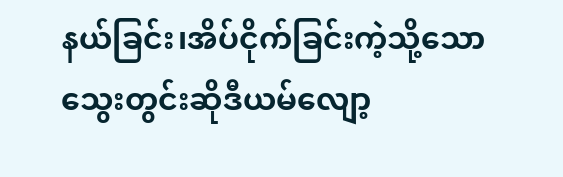နယ်ခြင်း၊အိပ်ငိုက်ခြင်းကဲ့သို့သော  သွေးတွင်းဆိုဒီယမ်လျော့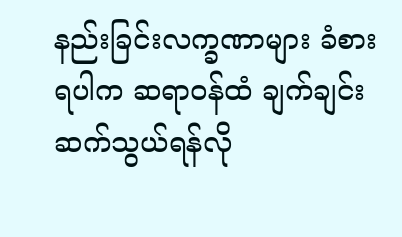နည်းခြင်းလက္ခဏာများ ခံစားရပါက ဆရာဝန်ထံ ချက်ချင်းဆက်သွယ်ရန်လို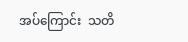အပ်ကြောင်း  သတိ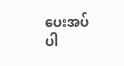ပေးအပ်ပါ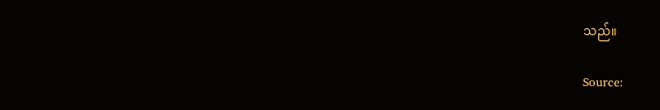သည်။

Source: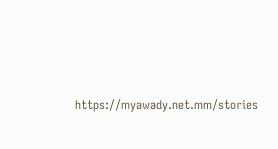https://myawady.net.mm/stories